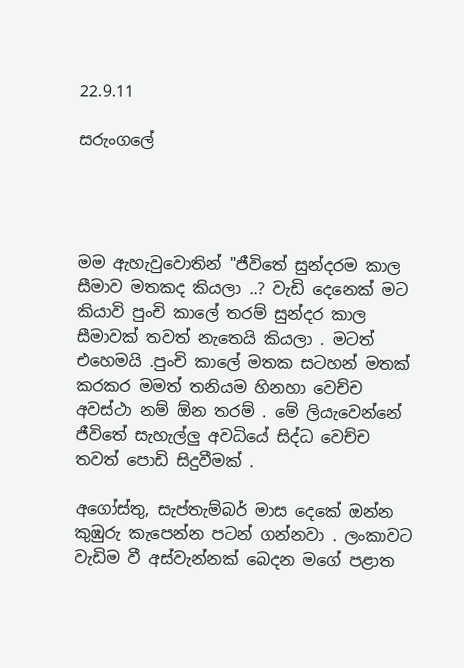22.9.11

සරුංගලේ




මම ඇහැවුවොතින් "ජීවිතේ සුන්දරම කාල සීමාව මතකද කියලා ..? වැඩි දෙනෙක් මට කියාවි පුංචි කාලේ තරම් සුන්දර කාල සීමාවක් තවත් නැතෙයි කියලා . මටත් එහෙමයි .පුංචි කාලේ මතක සටහන් මතක් කරකර මමත් තනියම හිනහා වෙච්ච අවස්ථා නම් ඕන තරම් . මේ ලියැවෙන්නේ ජීවිතේ සැහැල්ලු අවධියේ සිද්ධ වෙච්ච තවත් පොඩි සිදුවීමක් .

අගෝස්තු, සැප්තැම්බර් මාස දෙකේ ඔන්න කුඹුරු කැපෙන්න පටන් ගන්නවා . ලංකාවට වැඩිම වී අස්වැන්නක් බෙදන මගේ පළාත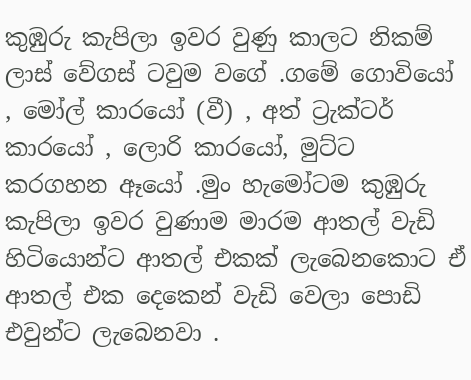කුඹුරු කැපිලා ඉවර වුණු කාලට නිකම් ලාස් වේගස් ටවුම වගේ .ගමේ ගොවියෝ , මෝල් කාරයෝ (වී) , අත් ට්‍රැක්ටර් කාරයෝ , ලොරි කාරයෝ, මුට්ට කරගහන ඈයෝ .මුං හැමෝටම කුඹුරු කැපිලා ඉවර වුණාම මාරම ආතල් වැඩි හිටියොන්ට ආතල් එකක් ලැබෙනකොට ඒ ආතල් එක දෙකෙන් වැඩි වෙලා පොඩි එවුන්ට ලැබෙනවා .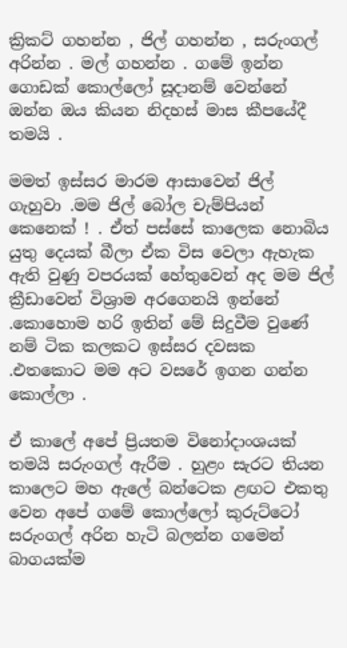ක්‍රිකට් ගහන්න , ජිල් ගහන්න , සරුංගල් අරින්න . මල් ගහන්න . ගමේ ඉන්න ගොඩක් කොල්ලෝ සූදානම් වෙන්නේ ඔන්න ඔය කියන නිදහස් මාස කීපයේදී තමයි .

මමත් ඉස්සර මාරම ආසාවෙන් ජිල් ගැහුවා .මම ජිල් බෝල චැම්පියන් කෙනෙක් ! . ඒත් පස්සේ කාලෙක නොබිය යුතු දෙයක් බීලා ඒක විස වෙලා ඇහැක ඇති වුණු වපරයක් හේතුවෙන් අද මම ජිල් ක්‍රීඩාවෙන් විශ්‍රාම අරගෙනයි ඉන්නේ .කොහොම හරි ඉතින් මේ සිදුවීම වුණේ නම් ටික කලකට ඉස්සර දවසක .එතකොට මම අට වසරේ ඉගන ගන්න කොල්ලා .

ඒ කාලේ අපේ ප්‍රියතම විනෝදාංශයක් තමයි සරුංගල් ඇරීම . හුළං සැරට තියන කාලෙට මහ ඇලේ බන්ටෙක ළඟට එකතු වෙන අපේ ගමේ කොල්ලෝ කුරුට්ටෝ සරුංගල් අරින හැටි බලන්න ගමෙන් බාගයක්ම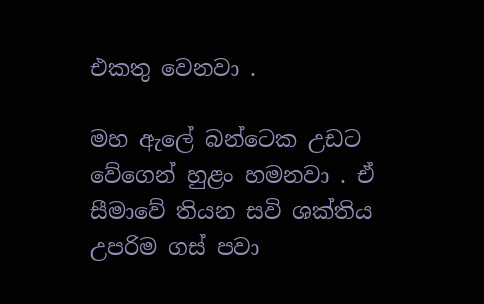එකතු වෙනවා .

මහ ඇලේ බන්ටෙක උඩට වේගෙන් හුළං හමනවා . ඒ සීමාවේ තියන සවි ශක්තිය උපරිම ගස් පවා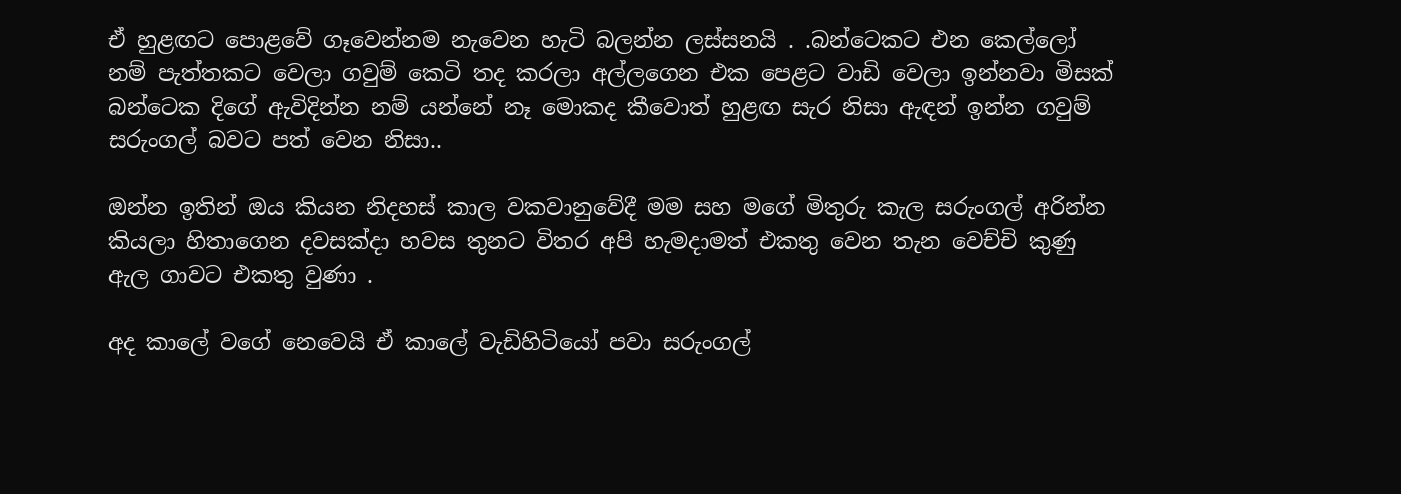ඒ හුළඟට පොළවේ ගෑවෙන්නම නැවෙන හැටි බලන්න ලස්සනයි . .බන්ටෙකට එන කෙල්ලෝ නම් පැත්තකට වෙලා ගවුම් කෙටි තද කරලා අල්ලගෙන එක පෙළට වාඩි වෙලා ඉන්නවා මිසක් බන්ටෙක දිගේ ඇවිදින්න නම් යන්නේ නෑ මොකද කීවොත් හුළඟ සැර නිසා ඇඳන් ඉන්න ගවුම් සරුංගල් බවට පත් වෙන නිසා..

ඔන්න ඉතින් ඔය කියන නිදහස් කාල වකවානුවේදී මම සහ මගේ මිතුරු කැල සරුංගල් අරින්න කියලා හිතාගෙන දවසක්දා හවස තුනට විතර අපි හැමදාමත් එකතු වෙන තැන වෙච්චි කුණු ඇල ගාවට එකතු වුණා .

අද කාලේ වගේ නෙවෙයි ඒ කාලේ වැඩිහිටියෝ පවා සරුංගල්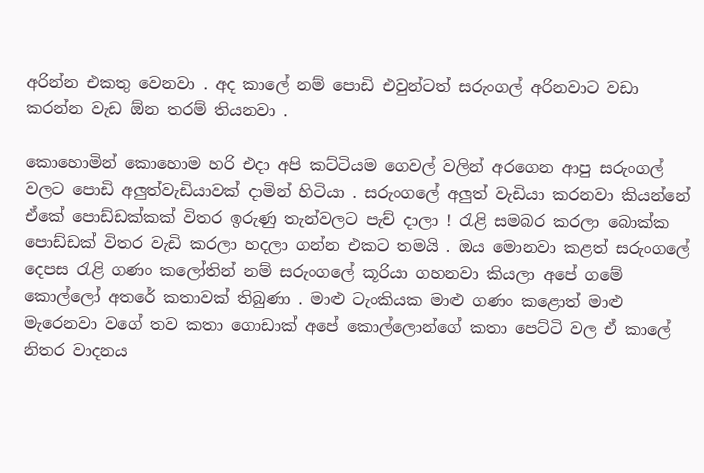අරින්න එකතු වෙනවා . අද කාලේ නම් පොඩි එවුන්ටත් සරුංගල් අරිනවාට වඩා කරන්න වැඩ ඕන තරම් තියනවා .

කොහොමින් කොහොම හරි එදා අපි කට්ටියම ගෙවල් වලින් අරගෙන ආපු සරුංගල් වලට පොඩි අලුත්වැඩියාවක් දාමින් හිටියා . සරුංගලේ අලුත් වැඩියා කරනවා කියන්නේ ඒකේ පොඩ්ඩක්කක් විතර ඉරුණු තැන්වලට පැච් දාලා ! රැළි සමබර කරලා බොක්ක පොඩ්ඩක් විතර වැඩි කරලා හදලා ගන්න එකට තමයි . ඔය මොනවා කළත් සරුංගලේ දෙපස රැළි ගණං කලෝතින් නම් සරුංගලේ කූරියා ගහනවා කියලා අපේ ගමේ කොල්ලෝ අතරේ කතාවක් තිබුණා . මාළු ටැංකියක මාළු ගණං කළොත් මාළු මැරෙනවා වගේ තව කතා ගොඩාක් අපේ කොල්ලොන්ගේ කතා පෙට්ටි වල ඒ කාලේ නිතර වාදනය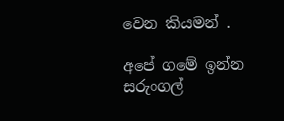වෙන කියමන් .

අපේ ගමේ ඉන්න සරුංගල්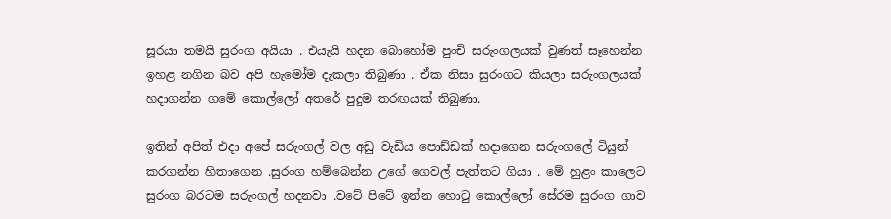සූරයා තමයි සුරංග අයියා . එයැයි හදන බොහෝම පුංචි සරුංගලයක් වුණත් සෑහෙන්න ඉහළ නගින බව අපි හැමෝම දැකලා තිබුණා . ඒක නිසා සුරංගට කියලා සරුංගලයක් හදාගන්න ගමේ කොල්ලෝ අතරේ පුදුම තරඟයක් තිබුණා.

ඉතින් අපිත් එදා අපේ සරුංගල් වල අඩු වැඩිය පොඩ්ඩක් හදාගෙන සරුංගලේ ටියුන් කරගන්න හිතාගෙන .සුරංග හම්බෙන්න උගේ ගෙවල් පැත්තට ගියා . මේ හුළං කාලෙට සුරංග බරටම සරුංගල් හදනවා .වටේ පිටේ ඉන්න හොටු කොල්ලෝ සේරම සුරංග ගාව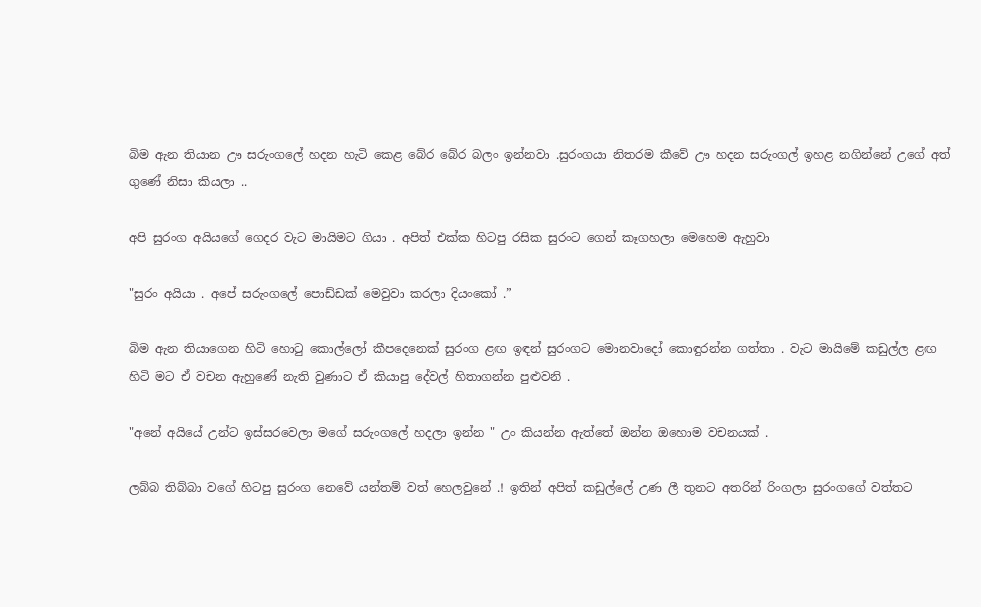බිම ඇන තියාන ඌ සරුංගලේ හදන හැටි කෙළ බේර බේර බලං ඉන්නවා .සුරංගයා නිතරම කීවේ ඌ හදන සරුංගල් ඉහළ නගින්නේ උගේ අත් ගුණේ නිසා කියලා ..

අපි සුරංග අයියගේ ගෙදර වැට මායිමට ගියා . අපිත් එක්ක හිටපු රසික සුරංට ගෙන් කෑගහලා මෙහෙම ඇහුවා

"සුරං අයියා . අපේ සරුංගලේ පොඩ්ඩක් මෙවුවා කරලා දියංකෝ .”

බිම ඇන තියාගෙන හිටි හොටු කොල්ලෝ කීපදෙනෙක් සුරංග ළඟ ඉඳන් සුරංගට මොනවාදෝ කොඳුරන්න ගත්තා . වැට මායිමේ කඩුල්ල ළඟ හිටි මට ඒ වචන ඇහුණේ නැති වුණාට ඒ කියාපු දේවල් හිතාගන්න පුළුවනි .

"අනේ අයියේ උන්ට ඉස්සරවෙලා මගේ සරුංගලේ හදලා ඉන්න " උං කියන්න ඇත්තේ ඔන්න ඔහොම වචනයක් .

ලබ්බ තිබ්බා වගේ හිටපු සුරංග නෙවේ යන්තම් වත් හෙලවුනේ .! ඉතින් අපිත් කඩුල්ලේ උණ ලී තුනට අතරින් රිංගලා සුරංගගේ වත්තට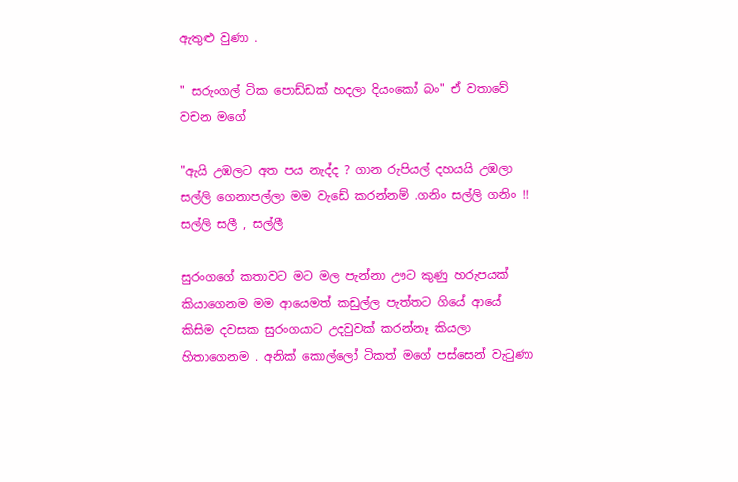ඇතුළු වුණා .

" සරුංගල් ටික පොඩ්ඩක් හදලා දියංකෝ බං" ඒ වතාවේ වචන මගේ

"ඇයි උඹලට අත පය නැද්ද ? ගාන රුපියල් දහයයි උඹලා සල්ලි ගෙනාපල්ලා මම වැඩේ කරන්නම් .ගනිං සල්ලි ගනිං !! සල්ලි සලී , සල්ලී

සුරංගගේ කතාවට මට මල පැන්නා ඌට කුණු හරුපයක් කියාගෙනම මම ආයෙමත් කඩුල්ල පැත්තට ගියේ ආයේ කිසිම දවසක සුරංගයාට උදවුවක් කරන්නෑ කියලා හිතාගෙනම . අනික් කොල්ලෝ ටිකත් මගේ පස්සෙන් වැටුණා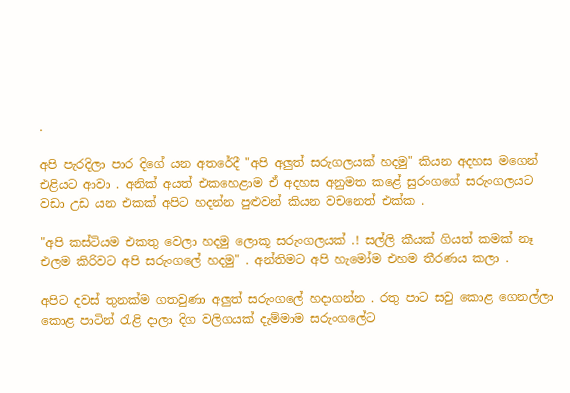.

අපි පැරදිලා පාර දිගේ යන අතරේදී "අපි අලුත් සරුගලයක් හදමු" කියන අදහස මගෙන් එළියට ආවා . අනික් අයත් එකහෙළාම ඒ අදහස අනුමත කළේ සුරංගගේ සරුංගලයට වඩා උඩ යන එකක් අපිට හදන්න පුළුවන් කියන වචනෙත් එක්ක .

"අපි කස්ටියම එකතු වෙලා හදමු ලොකූ සරුංගලයක් .! සල්ලි කීයක් ගියත් කමක් නෑ එලම කිරිවට අපි සරුංගලේ හදමු" . අන්තිමට අපි හැමෝම එහම තීරණය කලා .

අපිට දවස් තුනක්ම ගතවුණා අලුත් සරුංගලේ හදාගන්න . රතු පාට සවු කොළ ගෙනල්ලා කොළ පාටින් රැළි දාලා දිග වලිගයක් දැම්මාම සරුංගලේට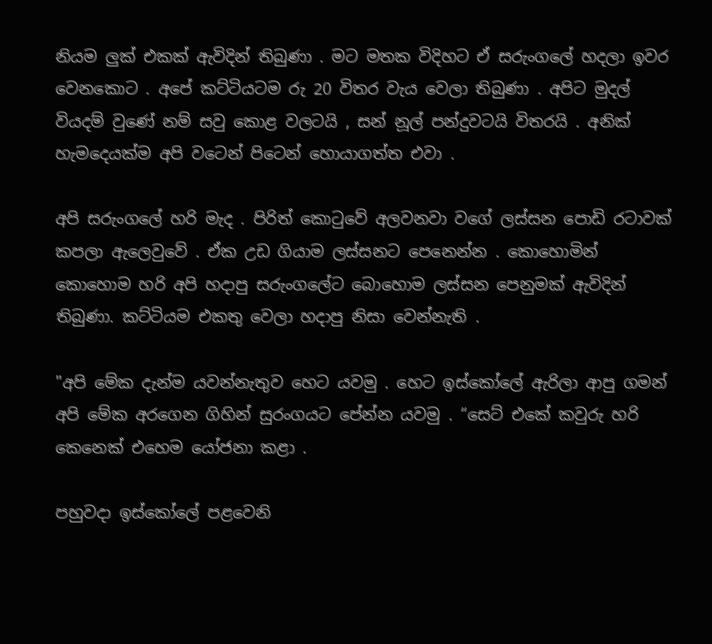නියම ලුක් එකක් ඇවිදින් තිබුණා . මට මතක විදිහට ඒ සරුංගලේ හදලා ඉවර වෙනකොට . අපේ කට්ටියටම රු 20 විතර වැය වෙලා තිබුණා . අපිට මුදල් වියදම් වුණේ නම් සවු කොළ වලටයි , සන් නූල් පන්දුවටයි විතරයි . අනික් හැමදෙයක්ම අපි වටෙන් පිටෙන් හොයාගත්ත එවා .

අපි සරුංගලේ හරි මැද . පිරිත් කොටුවේ අලවනවා වගේ ලස්සන පොඩි රටාවක් කපලා ඇලෙවුවේ . ඒක උඩ ගියාම ලස්සනට පෙනෙන්න . කොහොමින් කොහොම හරි අපි හදාපු සරුංගලේට බොහොම ලස්සන පෙනුමක් ඇවිදින් තිබුණා. කට්ටියම එකතු වෙලා හදාපු නිසා වෙන්නැති .

"අපි මේක දැන්ම යවන්නැතුව හෙට යවමු . හෙට ඉස්කෝලේ ඇරිලා ආපු ගමන් අපි මේක අරගෙන ගිහින් සුරංගයට පේන්න යවමු . “සෙට් එකේ කවුරු හරි කෙනෙක් එහෙම යෝජනා කළා .

පහුවදා ඉස්කෝලේ පළවෙනි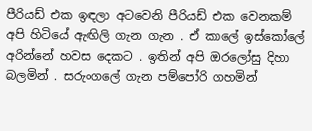පීරියඩ් එක ඉඳලා අටවෙනි පීරියඩ් එක වෙනකම් අපි හිටියේ ඇඟිලි ගැන ගැන . ඒ කාලේ ඉස්කෝලේ අරින්නේ හවස දෙකට . ඉතින් අපි ඔරලෝසු දිහා බලමින් . සරුංගලේ ගැන පම්පෝරි ගහමින්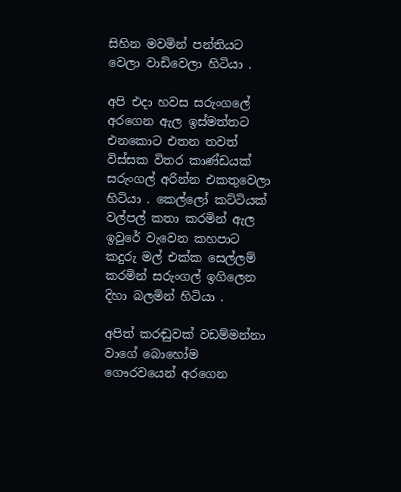සිහින මවමින් පන්තියට වෙලා වාඩිවෙලා හිටියා .

අපි එදා හවස සරුංගලේ අරගෙන ඇල ඉස්මත්තට එනකොට එතන තවත් විස්සක විතර කාණ්ඩයක් සරුංගල් අරින්න එකතුවෙලා හිටියා . කෙල්ලෝ කට්ටියක් වල්පල් කතා කරමින් ඇල ඉවුරේ වැවෙන කහපාට කදුරු මල් එක්ක සෙල්ලම් කරමින් සරුංගල් ඉගිලෙන දිහා බලමින් හිටියා .

අපිත් කරඬුවක් වඩම්මන්නා වාගේ බොහෝම ගෞරවයෙන් අරගෙන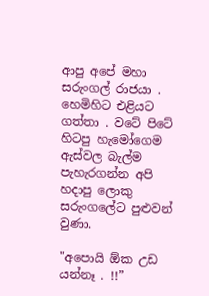ආපු අපේ මහා සරුංගල් රාජයා . හෙමිහිට එළියට ගත්තා . වටේ පිටේ හිටපු හැමෝගෙම ඇස්වල බැල්ම පැහැරගන්න අපි හදාපු ලොකු සරුංගලේට පුළුවන් වුණා.

"අපොයි ඕක උඩ යන්නෑ . !!”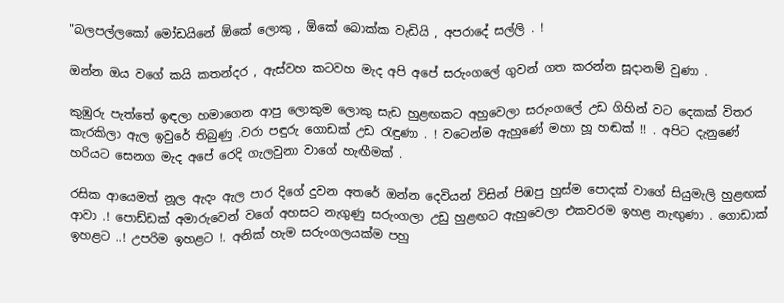"බලපල්ලකෝ මෝඩයිනේ ඕකේ ලොකු , ඕකේ බොක්ක වැඩියි , අපරාදේ සල්ලි . !

ඔන්න ඔය වගේ කයි කතන්දර , ඇස්වහ කටවහ මැද අපි අපේ සරුංගලේ ගුවන් ගත කරන්න සූදානම් වුණා .

කුඹුරු පැත්තේ ඉඳලා හමාගෙන ආපු ලොකුම ලොකු සැඩ හුළඟකට අහුවෙලා සරුංගලේ උඩ ගිහින් වට දෙකක් විතර කැරකිලා ඇල ඉවුරේ තිබුණු .වරා පඳුරු ගොඩක් උඩ රැඳුණා . ! වටෙන්ම ඇහුණේ මහා හූ හඬක් !! . අපිට දැනුණේ හරියට සෙනග මැද අපේ රෙදි ගැලවුනා වාගේ හැඟීමක් .

රසික ආයෙමත් නූල ඇදං ඇල පාර දිගේ දුවන අතරේ ඔන්න දෙවියන් විසින් පිඹපු හුස්ම පොදක් වාගේ සියුමැලි හුළඟක් ආවා .! පොඩ්ඩක් අමාරුවෙන් වගේ අහසට නැගුණු සරුංගලා උඩු හුළඟට ඇහුවෙලා එකවරම ඉහළ නැඟුණා . ගොඩාක් ඉහළට ..! උපරිම ඉහළට !. අනික් හැම සරුංගලයක්ම පහු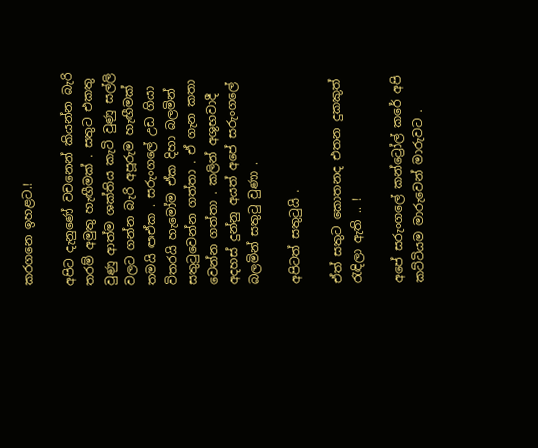කරගනෙ ඉහළට.!

අපිට දැනුණේ වචනෙන් කියන්න බැරි තරම් අමුතු හැඟීමක් . සතුට එකතු වුණු ආත්ම ශක්තිය කැටි වුණු සල්ලි වලට ගන්න බැරි අපූරුම හැඟීමක් තමයි ඏඒක . සරුංගලේ උඩ ගියා විතරයි හැමෝම ඒක දිහා බලමින් සතුටුවෙන්න ගත්තා . ඒ ගැන කතා වෙන්න ගත්තා . කලින් අශුභවාදී අදහස් දුන්නු අයත් අපේ සරුංගලේ බලමින් සතුටු වුණා .

අපිටත් සතුටුයි .

ඒත් සතුට කොතනද එතන දුකකුත් රැඳිලා ඇති .. !

අපේ සරුංගලේ කන්ට්‍රෝල් කරේ අපි කට්ටියම මාරුවෙන් මාරුවට .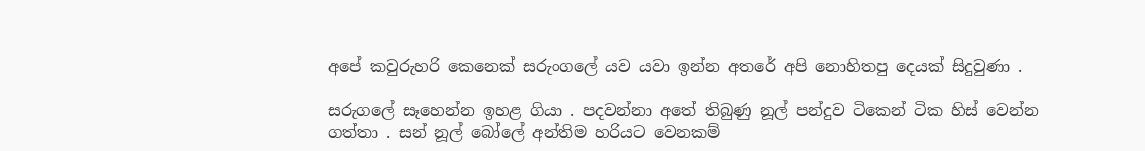අපේ කවුරුහරි කෙනෙක් සරුංගලේ යව යවා ඉන්න අතරේ අපි නොහිතපු දෙයක් සිදුවුණා .

සරුගලේ සෑහෙන්න ඉහළ ගියා . පදවන්නා අතේ තිබුණු නූල් පන්දුව ටිකෙන් ටික හිස් වෙන්න ගත්තා . සන් නූල් බෝලේ අන්තිම හරියට වෙනකම්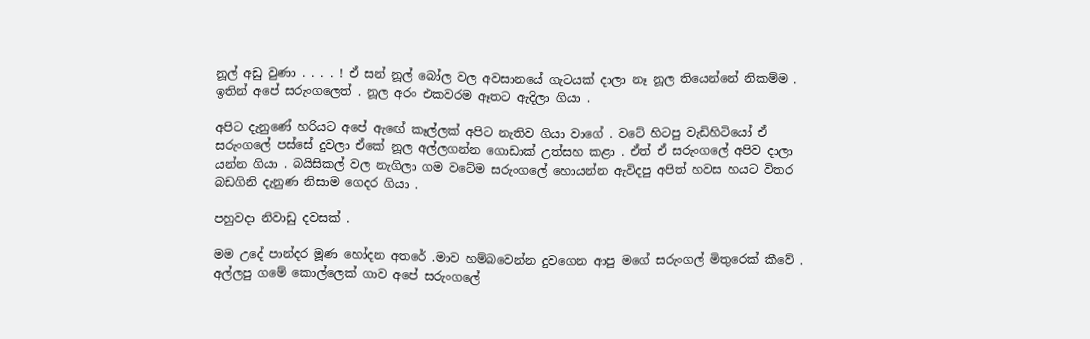නූල් අඩු වුණා . . . . ! ඒ සන් නූල් බෝල වල අවසානයේ ගැටයක් දාලා නෑ නූල තියෙන්නේ නිකම්ම . ඉතින් අපේ සරුංගලෙත් . නූල අරං එකවරම ඈතට ඇදිලා ගියා .

අපිට දැනුණේ හරියට අපේ ඇඟේ කෑල්ලක් අපිට නැතිව ගියා වාගේ . වටේ හිටපු වැඩිහිටියෝ ඒ සරුංගලේ පස්සේ දුවලා ඒකේ නූල අල්ලගන්න ගොඩාක් උත්සහ කළා . ඒත් ඒ සරුංගලේ අපිව දාලා යන්න ගියා . බයිසිකල් වල නැගිලා ගම වටේම සරුංගලේ හොයන්න ඇවිදපු අපිත් හවස හයට විතර බඩගිනි දැනුණ නිසාම ගෙදර ගියා .

පහුවදා නිවාඩු දවසක් .

මම උදේ පාන්දර මූණ හෝදන අතරේ .මාව හම්බවෙන්න දුවගෙන ආපු මගේ සරුංගල් මිතුරෙක් කීවේ . අල්ලපු ගමේ කොල්ලෙක් ගාව අපේ සරුංගලේ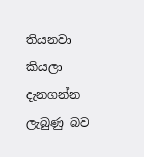තියනවා කියලා දැනගන්න ලැබුණු බව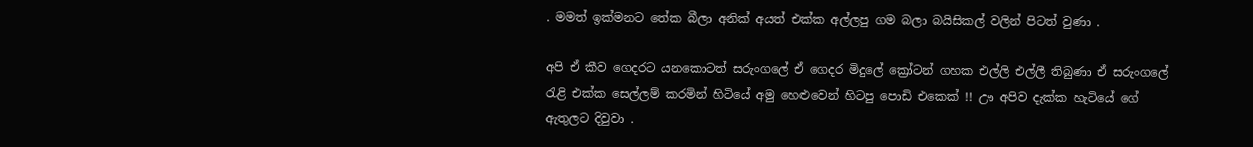. මමත් ඉක්මනට තේක බීලා අනික් අයත් එක්ක අල්ලපු ගම බලා බයිසිකල් වලින් පිටත් වුණා .

අපි ඒ කීව ගෙදරට යනකොටත් සරුංගලේ ඒ ගෙදර මිදුලේ ක්‍රෝටන් ගහක එල්ලි එල්ලී තිබුණා ඒ සරුංගලේ රැළි එක්ක සෙල්ලම් කරමින් හිටියේ අමු හෙළුවෙන් හිටපු පොඩි එකෙක් !! ඌ අපිව දැක්ක හැටියේ ගේ ඇතුලට දිවුවා .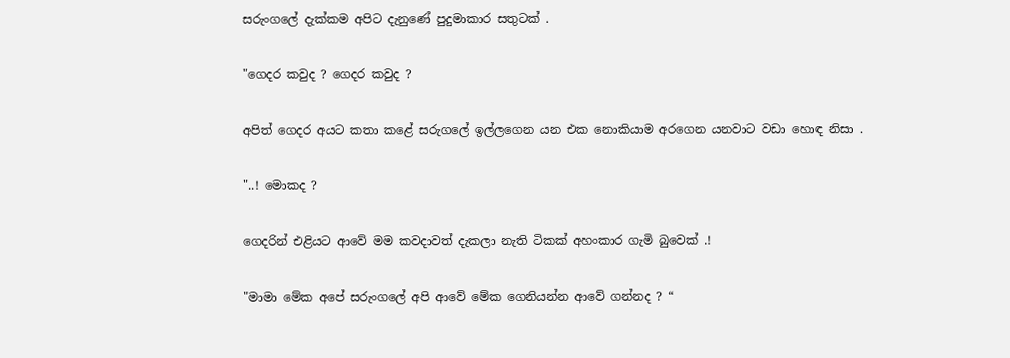සරුංගලේ දැක්කම අපිට දැනුණේ පුදුමාකාර සතුටක් .

"ගෙදර කවුද ? ගෙදර කවුද ?

අපිත් ගෙදර අයට කතා කළේ සරුගලේ ඉල්ලගෙන යන එක නොකියාම අරගෙන යනවාට වඩා හොඳ නිසා .

"..! මොකද ?

ගෙදරින් එළියට ආවේ මම කවදාවත් දැකලා නැති ටිකක් අහංකාර ගැමි බුවෙක් .!

"මාමා මේක අපේ සරුංගලේ අපි ආවේ මේක ගෙනියන්න ආවේ ගන්නද ? “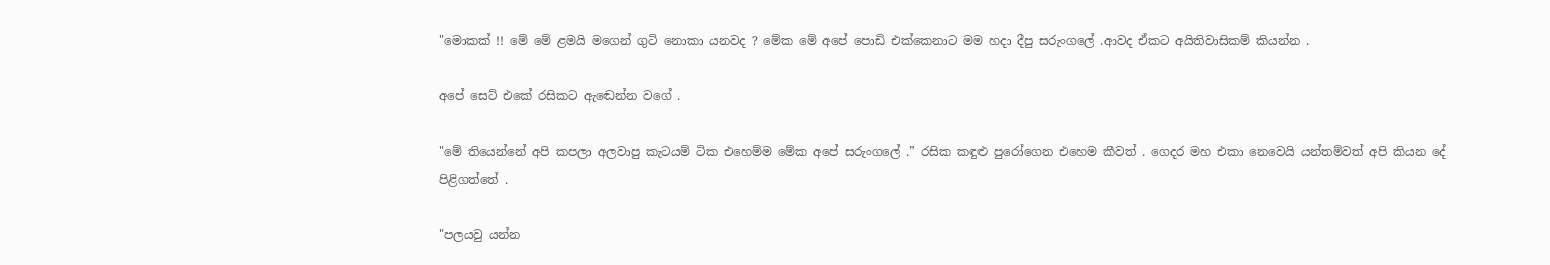"මොකක් !! මේ මේ ළමයි මගෙන් ගුටි නොකා යනවද ? මේක මේ අපේ පොඩි එක්කෙනාට මම හදා දීපු සරුංගලේ .ආවද ඒකට අයිතිවාසිකම් කියන්න .

අපේ සෙට් එකේ රසිකට ඇඬෙන්න වගේ .

"මේ තියෙන්නේ අපි කපලා අලවාපු කැටයම් ටික එහෙම්ම මේක අපේ සරුංගලේ .” රසික කඳුළු පුරෝගෙන එහෙම කීවත් . ගෙදර මහ එකා නෙවෙයි යන්තම්වත් අපි කියන දේ පිළිගත්තේ .

"පලයවු යන්න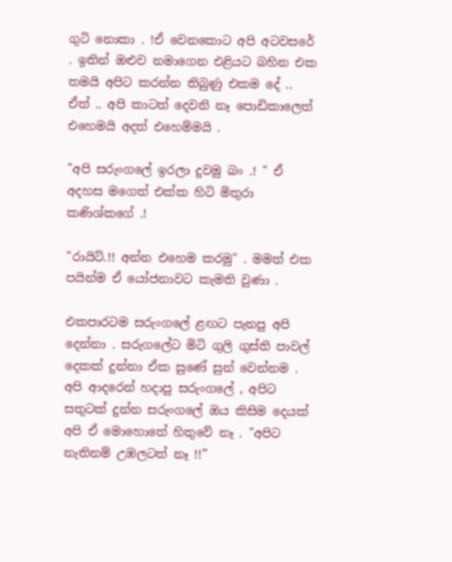ගුටි නොකා . !ඒ වෙනකොට අපි අටවසරේ . ඉතින් ඔළුව නමාගෙන එළියට බහින එක තමයි අපිට කරන්න තිබුණු එකම දේ .. ඒත් .. අපි කාටත් දෙවනි නෑ පොඩිකාලෙත් එහෙමයි අදත් එහෙම්මයි .

"අපි සරුංගලේ ඉරලා දුවමු බං .! " ඒ අදහස මගෙත් එක්ක හිටි මිතුරා කණිශ්කගේ .!

"රායිට්.!! අන්න එහෙම කරමු" . මමත් එක පයින්ම ඒ යෝජනාවට කැමති වුණා .

එකපාරටම සරුංගලේ ළඟට පැනපු අපි දෙන්නා . සරුගලේට මිටි ගුලි ගුස්ති පාවල් දෙකක් දුන්නා ඒක සුණේ සුන් වෙන්නම . අපි ආදරෙන් හදාපු සරුංගලේ , අපිට සතුටක් දුන්න සරුංගලේ ඔය කිසිම දෙයක් අපි ඒ මොහොතේ හිතුවේ නෑ . "අපිට නැතිනම් උඹලටත් නෑ !!”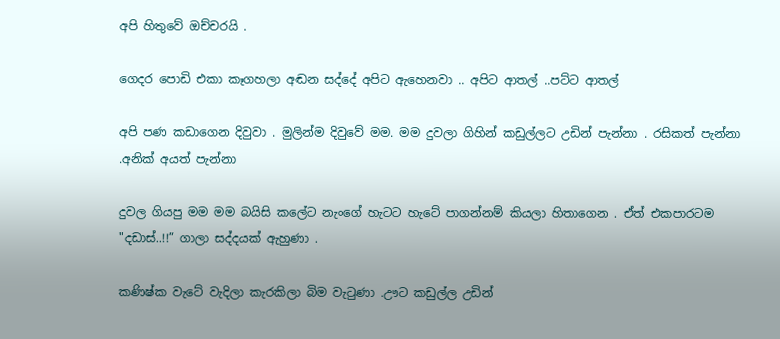අපි හිතුවේ ඔච්චරයි .

ගෙදර පොඩි එකා කෑගහලා අඬන සද්දේ අපිට ඇහෙනවා .. අපිට ආතල් ..පට්ට ආතල්

අපි පණ කඩාගෙන දිවුවා . මුලින්ම දිවුවේ මම. මම දුවලා ගිහින් කඩුල්ලට උඩින් පැන්නා . රසිකත් පැන්නා .අනික් අයත් පැන්නා

දුවල ගියපු මම මම බයිසි කලේට නැංගේ හැටට හැටේ පාගන්නම් කියලා හිතාගෙන . ඒත් එකපාරටම "දඩාස්..!!” ගාලා සද්දයක් ඇහුණා .

කණිෂ්ක වැටේ වැදිලා කැරකිලා බිම වැටුණා .ඌට කඩුල්ල උඩින්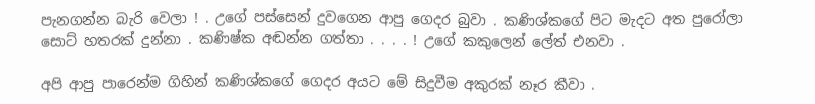පැනගන්න බැරි වෙලා ! . උගේ පස්සෙන් දුවගෙන ආපු ගෙදර බුවා . කණිශ්කගේ පිට මැදට අත පුරෝලා සොට් හතරක් දුන්නා . කණිෂ්ක අඬන්න ගත්තා . . . . ! උගේ කකුලෙන් ලේත් එනවා .

අපි ආපු පාරෙන්ම ගිහින් කණිශ්කගේ ගෙදර අයට මේ සිදුවීම අකුරක් නෑර කීවා .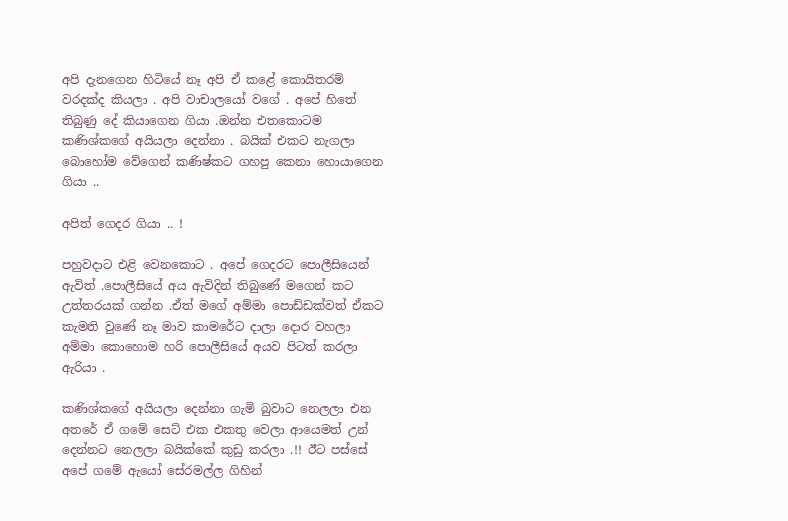අපි දැනගෙන හිටියේ නෑ අපි ඒ කළේ කොයිතරම් වරදක්ද කියලා . අපි වාචාලයෝ වගේ . අපේ හිතේ තිබුණු දේ කියාගෙන ගියා .ඔන්න එතකොටම කණිශ්කගේ අයියලා දෙන්නා . බයික් එකට නැගලා බොහෝම වේගෙන් කණිෂ්කට ගහපු කෙනා හොයාගෙන ගියා ..

අපිත් ගෙදර ගියා .. !

පහුවදාට එළි වෙනකොට . අපේ ගෙදරට පොලීසියෙන් ඇවිත් .පොලීසියේ අය ඇවිදින් තිබුණේ මගෙන් කට උත්තරයක් ගන්න .ඒත් මගේ අම්මා පොඩ්ඩක්වත් ඒකට කැමති වුණේ නෑ මාව කාමරේට දාලා දොර වහලා අම්මා කොහොම හරි පොලීසියේ අයව පිටත් කරලා ඇරියා .

කණිශ්කගේ අයියලා දෙන්නා ගැමි බුවාට නෙලලා එන අතරේ ඒ ගමේ සෙට් එක එකතු වෙලා ආයෙමත් උන් දෙන්නට නෙලලා බයික්කේ කුඩු කරලා .!! ඊට පස්සේ අපේ ගමේ ඇයෝ සේරමල්ල ගිහින්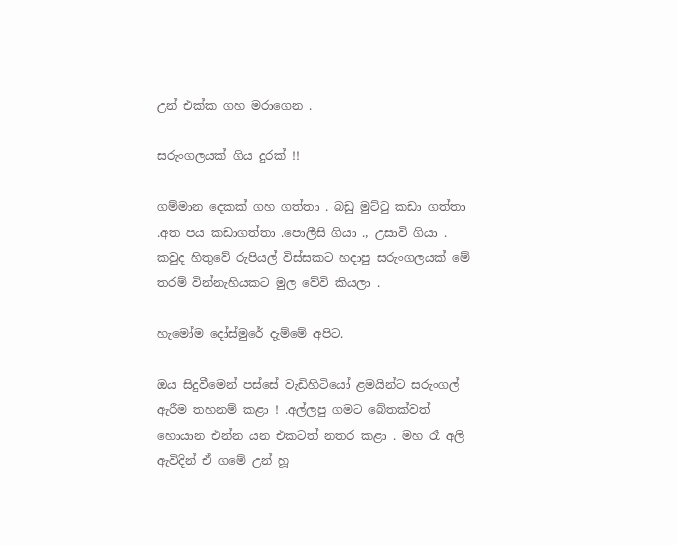උන් එක්ක ගහ මරාගෙන .

සරුංගලයක් ගිය දුරක් !!

ගම්මාන දෙකක් ගහ ගත්තා . බඩු මුට්ටු කඩා ගත්තා .අත පය කඩාගත්තා .පොලීසි ගියා ., උසාවි ගියා . කවුද හිතුවේ රුපියල් විස්සකට හදාපු සරුංගලයක් මේ තරම් වින්නැහියකට මුල වේවි කියලා .

හැමෝම දෝස්මුරේ දැම්මේ අපිට.

ඔය සිදුවීමෙන් පස්සේ වැඩිහිටියෝ ළමයින්ට සරුංගල් ඇරීම තහනම් කළා ! .අල්ලපු ගමට බේතක්වත් හොයාන එන්න යන එකටත් නතර කළා . මහ රෑ අලි ඇවිදින් ඒ ගමේ උන් හූ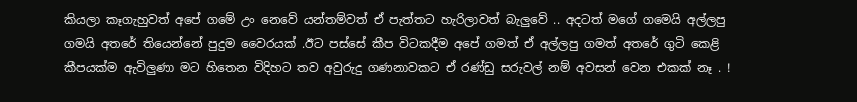කියලා කෑගැහුවත් අපේ ගමේ උං නෙවේ යන්තම්වත් ඒ පැත්තට හැරිලාවත් බැලුවේ .. අදටත් මගේ ගමෙයි අල්ලපු ගමයි අතරේ තියෙන්නේ පුදුම වෛරයක් .ඊට පස්සේ කීප විටකදීම අපේ ගමත් ඒ අල්ලපු ගමත් අතරේ ගුටි කෙළි කීපයක්ම ඇවිලුණා මට හිතෙන විදිහට තව අවුරුදු ගණනාවකට ඒ රණ්ඩු සරුවල් නම් අවසන් වෙන එකක් නෑ . !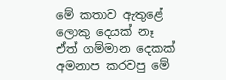මේ කතාව ඇතුළේ ලොකු දෙයක් නෑ ඒත් ගම්මාන දෙකක් අමනාප කරවපු මේ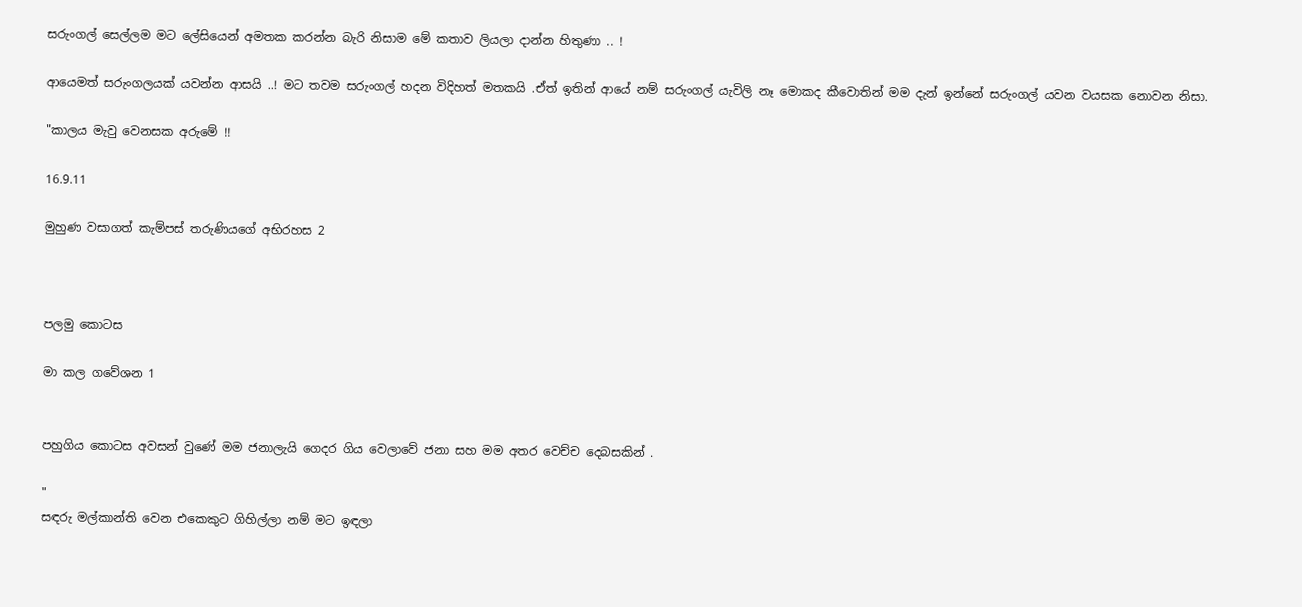සරුංගල් සෙල්ලම මට ලේසියෙන් අමතක කරන්න බැරි නිසාම මේ කතාව ලියලා දාන්න හිතුණා .. !

ආයෙමත් සරුංගලයක් යවන්න ආසයි ..! මට තවම සරුංගල් හදන විදිහත් මතකයි .ඒත් ඉතින් ආයේ නම් සරුංගල් යැවිලි නෑ මොකද කීවොතින් මම දැන් ඉන්නේ සරුංගල් යවන වයසක නොවන නිසා.

"කාලය මැවු වෙනසක අරුමේ !!

16.9.11

මුහුණ වසාගත් කැම්පස් තරුණියගේ අභිරහස 2



පලමු කොටස

මා කල ගවේශන 1


පහුගිය කොටස අවසන් වුණේ මම ජනාලැයි ගෙදර ගිය වෙලාවේ ජනා සහ මම අතර වෙච්ච දෙබසකින් .

"
සඳරු මල්කාන්ති වෙන එකෙකුට ගිහිල්ලා නම් මට ඉඳලා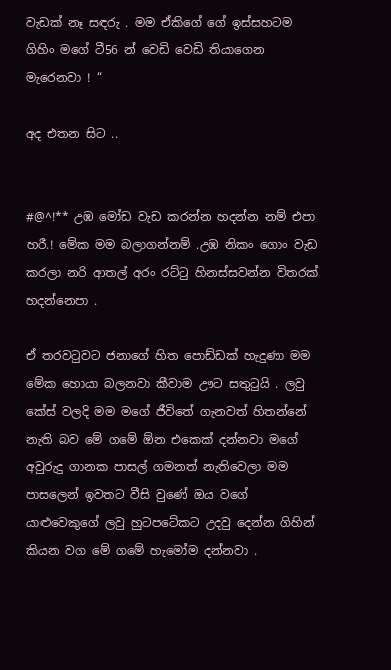වැඩක් නෑ සඳරු . මම ඒකිගේ ගේ ඉස්සහටම ගිහිං මගේ ටී56 න් වෙඩි වෙඩි තියාගෙන මැරෙනවා ! “

අද එතන සිට ..


#@^!** උඹ මෝඩ වැඩ කරන්න හදන්න නම් එපා හරී.! මේක මම බලාගන්නම් .උඹ නිකං ගොං වැඩ කරලා නරි ආතල් අරං රට්ටු හිනස්සවන්න විතරක් හදන්නෙපා .

ඒ තරවටුවට ජනාගේ හිත පොඩ්ඩක් හැදුණා මම මේක හොයා බලනවා කීවාම ඌට සතුටුයි . ලවු කේස් වලදි මම මගේ ජීවිතේ ගැනවත් හිතන්නේ නැති බව මේ ගමේ ඕන එකෙක් දන්නවා මගේ අවුරුදු ගානක පාසල් ගමනත් නැතිවෙලා මම පාසලෙන් ඉවතට වීසි වුණේ ඔය වගේ යාළුවෙකුගේ ලවු හුටපටේකට උදවු දෙන්න ගිහින් කියන වග මේ ගමේ හැමෝම දන්නවා .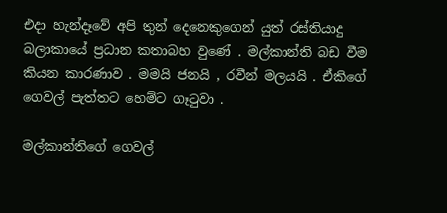එදා හැන්දෑවේ අපි තුන් දෙනෙකුගෙන් යුත් රස්තියාදු බලාකායේ ප්‍රධාන කතාබහ වුණේ . මල්කාන්ති බඩ වීම කියන කාරණාව . මමයි ජනයි , රවීන් මලයයි . ඒකිගේ ගෙවල් පැත්තට හෙම්ට ගෑටුවා .

මල්කාන්තිගේ ගෙවල්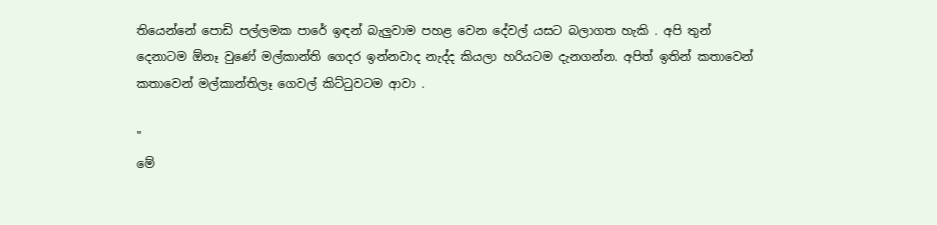තියෙන්නේ පොඩි පල්ලමක පාරේ ඉඳන් බැලුවාම පහළ වෙන දේවල් යසට බලාගත හැකි . අපි තුන් දෙනාටම ඕනෑ වුණේ මල්කාන්ති ගෙදර ඉන්නවාද නැද්ද කියලා හරියටම දැනගන්න. අපිත් ඉතින් කතාවෙන් කතාවෙන් මල්කාන්තිලෑ ගෙවල් කිට්ටුවටම ආවා .

"
මේ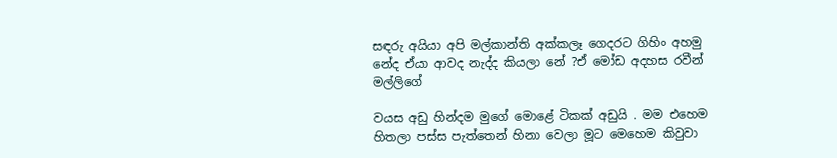සඳරු අයියා අපි මල්කාන්ති අක්කලෑ ගෙදරට ගිහිං අහමු නේද ඒයා ආවද නැද්ද කියලා නේ ?ඒ මෝඩ අදහස රවීන් මල්ලිගේ

වයස අඩු හින්දම මුගේ මොළේ ටිකක් අඩුයි . මම එහෙම හිතලා පස්ස පැත්තෙන් හිනා වෙලා මූට මෙහෙම කිවුවා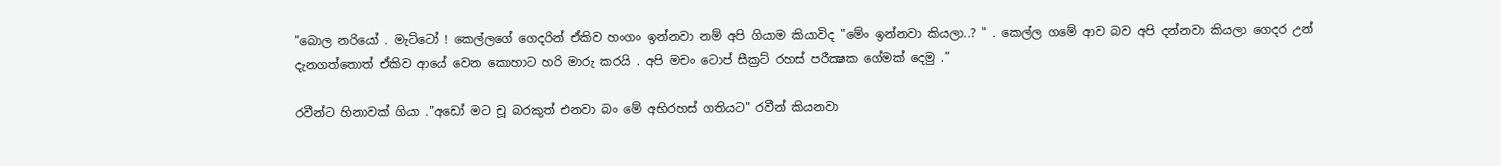"බොල නරියෝ . මැට්ටෝ ! කෙල්ලගේ ගෙදරින් ඒකිව හංගං ඉන්නවා නම් අපි ගියාම කියාවිද "මේං ඉන්නවා කියලා..? " . කෙල්ල ගමේ ආව බව අපි දන්නවා කියලා ගෙදර උන් දැනගත්තොත් ඒකිව ආයේ වෙන කොහාට හරි මාරු කරයි . අපි මචං ටොප් සීක්‍රට් රහස් පරීක්‍ෂක ගේමක් දෙමු .”

රවීන්ට හිනාවක් ගියා ."අඩෝ මට චූ බරකුත් එනවා බං මේ අභිරහස් ගතියට" රවීන් කියනවා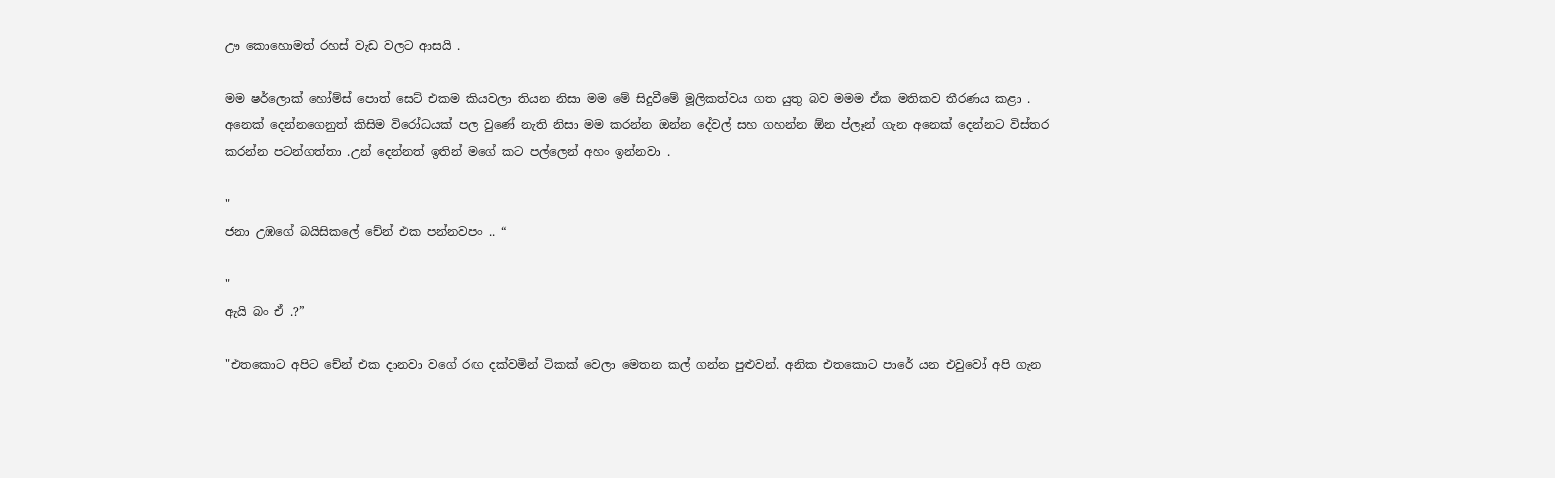ඌ කොහොමත් රහස් වැඩ වලට ආසයි .

මම ෂර්ලොක් හෝම්ස් පොත් සෙට් එකම කියවලා තියන නිසා මම මේ සිදුවීමේ මූලිකත්වය ගත යුතු බව මමම ඒක මතිකව තීරණය කළා . අනෙක් දෙන්නගෙනුත් කිසිම විරෝධයක් පල වුණේ නැති නිසා මම කරන්න ඔන්න දේවල් සහ ගහන්න ඕන ප්ලෑන් ගැන අනෙක් දෙන්නට විස්තර කරන්න පටන්ගත්තා .උන් දෙන්නත් ඉතින් මගේ කට පල්ලෙන් අහං ඉන්නවා .

"
ජනා උඹගේ බයිසිකලේ චේන් එක පන්නවපං .. “

"
ඇයි බං ඒ .?”

"එතකොට අපිට චේන් එක දානවා වගේ රඟ දක්වමින් ටිකක් වෙලා මෙතන කල් ගන්න පුළුවන්. අනික එතකොට පාරේ යන එවුවෝ අපි ගැන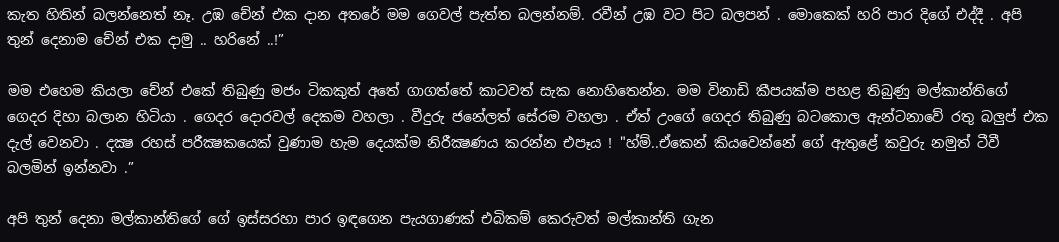කැත හිතින් බලන්නෙත් නෑ. උඹ චේන් එක දාන අතරේ මම ගෙවල් පැත්ත බලන්නම්. රවීන් උඹ වට පිට බලපන් . මොකෙක් හරි පාර දිගේ එද්දී . අපි තුන් දෙනාම චේන් එක දාමු .. හරිනේ ..!”

මම එහෙම කියලා චේන් එකේ තිබුණු මජං ටිකකුත් අතේ ගාගත්තේ කාටවත් සැක නොහිතෙන්න. මම විනාඩි කීපයක්ම පහළ තිබුණු මල්කාන්තිගේ ගෙදර දිහා බලාන හිටියා . ගෙදර දොරවල් දෙකම වහලා . වීදුරු ජනේලත් සේරම වහලා . ඒත් උංගේ ගෙදර තිබුණු බටකොල ඇන්ටනාවේ රතු බලුප් එක දැල් වෙනවා . දක්‍ෂ රහස් පරීක්‍ෂකයෙක් වුණාම හැම දෙයක්ම නිරීක්‍ෂණය කරන්න එපෑය ! "හ්ම්..ඒකෙන් කියවෙන්නේ ගේ ඇතුළේ කවුරු නමුත් ටීවී බලමින් ඉන්නවා .”

අපි තුන් දෙනා මල්කාන්තිගේ ගේ ඉස්සරහා පාර ඉඳගෙන පැයගාණක් එබිකම් කෙරුවත් මල්කාන්ති ගැන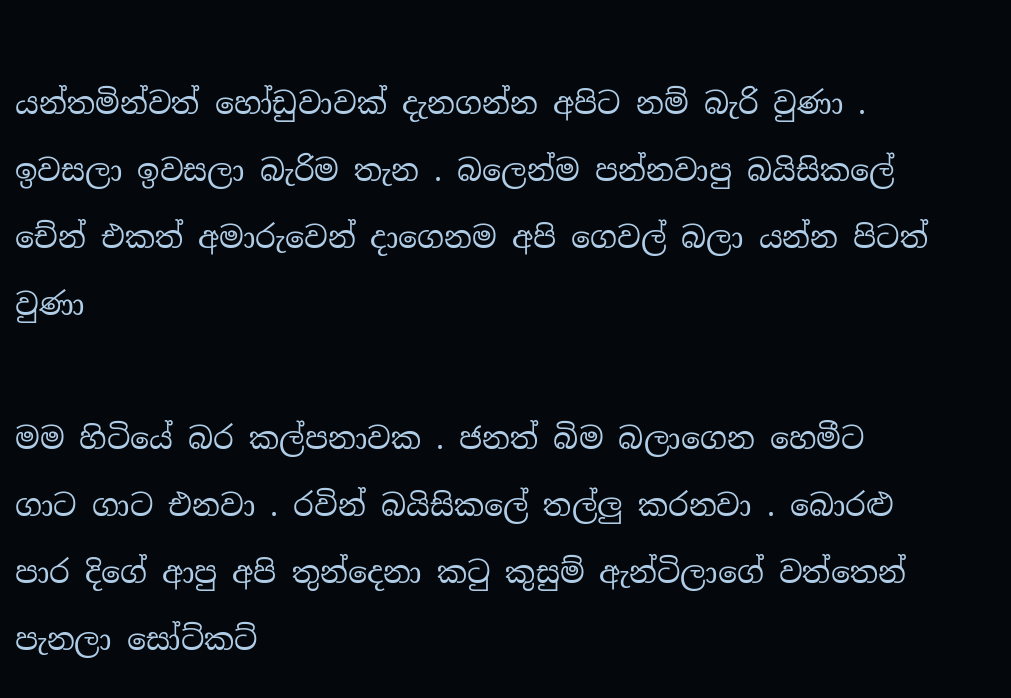යන්තමින්වත් හෝඩුවාවක් දැනගන්න අපිට නම් බැරි වුණා . ඉවසලා ඉවසලා බැරිම තැන . බලෙන්ම පන්නවාපු බයිසිකලේ චේන් එකත් අමාරුවෙන් දාගෙනම අපි ගෙවල් බලා යන්න පිටත් වුණා

මම හිටියේ බර කල්පනාවක . ජනත් බිම බලාගෙන හෙමීට ගාට ගාට එනවා . රවින් බයිසිකලේ තල්ලු කරනවා . බොරළු පාර දිගේ ආපු අපි තුන්දෙනා කටු කුසුම් ඇන්ටිලාගේ වත්තෙන් පැනලා සෝට්කට්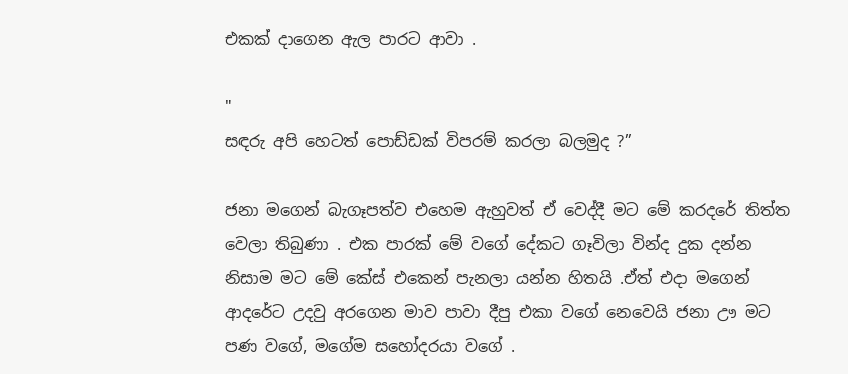එකක් දාගෙන ඇල පාරට ආවා .

"
සඳරු අපි හෙටත් පොඩ්ඩක් විපරම් කරලා බලමුද ?”

ජනා මගෙන් බැගෑපත්ව එහෙම ඇහුවත් ඒ වෙද්දී මට මේ කරදරේ තිත්ත වෙලා තිබුණා . එක පාරක් මේ වගේ දේකට ගෑවිලා වින්ද දුක දන්න නිසාම මට මේ කේස් එකෙන් පැනලා යන්න හිතයි .ඒත් එදා මගෙන් ආදරේට උදවු අරගෙන මාව පාවා දීපු එකා වගේ නෙවෙයි ජනා ඌ මට පණ වගේ, මගේම සහෝදරයා වගේ .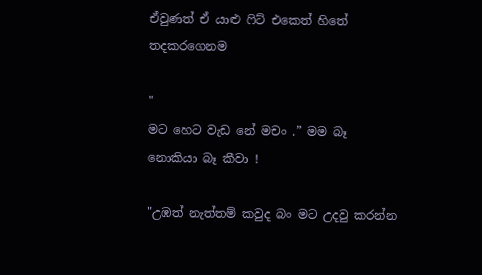ඒවුණත් ඒ යාළු ෆිට් එකෙත් හිතේ තදකරගෙනම

"
මට හෙට වැඩ නේ මචං .” මම බෑ නොකියා බෑ කීවා !

"උඹත් නැත්තම් කවුද බං මට උදවු කරන්න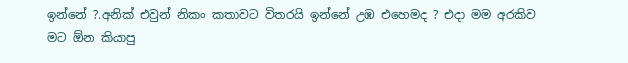ඉන්නේ ?.අනික් එවුන් නිකං කතාවට විතරයි ඉන්නේ උඹ එහෙමද ? එදා මම අරකිව මට ඕන කියාපු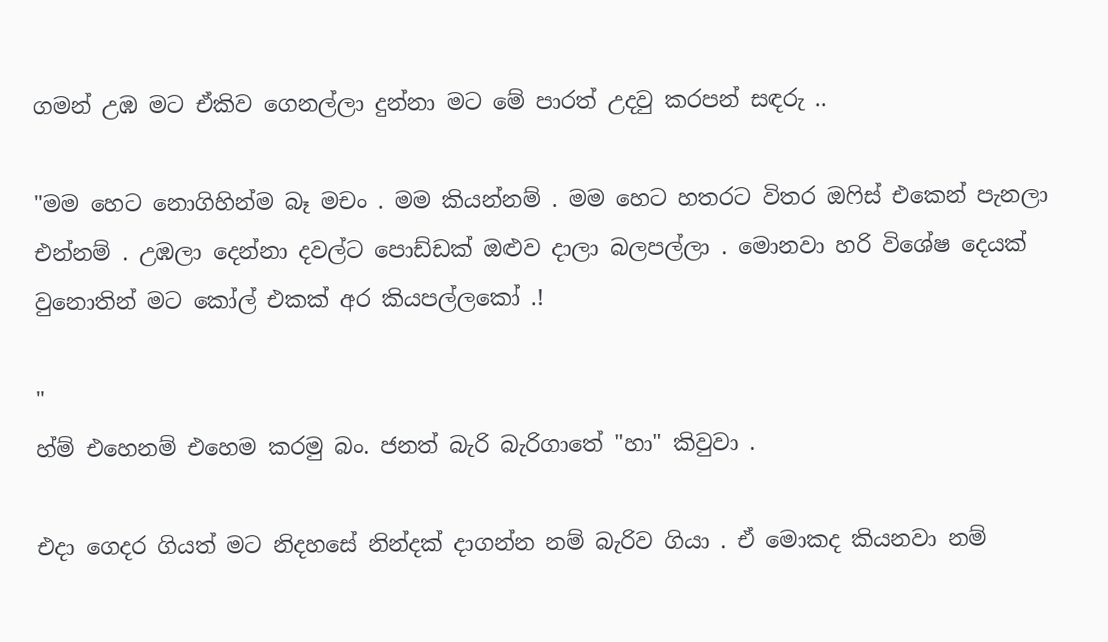ගමන් උඹ මට ඒකිව ගෙනල්ලා දුන්නා මට මේ පාරත් උදවු කරපන් සඳරු ..

"මම හෙට නොගිහින්ම බෑ මචං . මම කියන්නම් . මම හෙට හතරට විතර ඔෆිස් එකෙන් පැනලා එන්නම් . උඹලා දෙන්නා දවල්ට පොඩ්ඩක් ඔළුව දාලා බලපල්ලා . මොනවා හරි විශේෂ දෙයක් වුනොතින් මට කෝල් එකක් අර කියපල්ලකෝ .!

"
හ්ම් එහෙනම් එහෙම කරමු බං. ජනත් බැරි බැරිගාතේ "හා" කිවුවා .

එදා ගෙදර ගියත් මට නිදහසේ නින්දක් දාගන්න නම් බැරිව ගියා . ඒ මොකද කියනවා නම්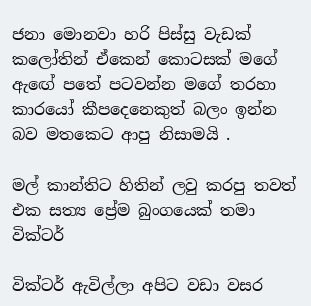ජනා මොනවා හරි පිස්සු වැඩක් කලෝතින් ඒකෙන් කොටසක් මගේ ඇඟේ පතේ පටවන්න මගේ තරහා කාරයෝ කීපදෙනෙකුත් බලං ඉන්න බව මතකෙට ආපු නිසාමයි .

මල් කාන්තිට හිතින් ලවු කරපු තවත් එක සත්‍ය ප්‍රේම බුංගයෙක් තමා වික්ටර්

වික්‍ටර් ඇවිල්ලා අපිට වඩා වසර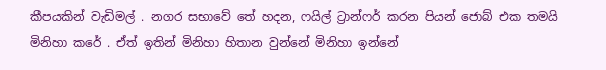කීපයකින් වැඩිමල් . නගර සභාවේ තේ හදන, ෆයිල් ට්‍රාන්ෆර් කරන පියන් ජොබ් එක තමයි මිනිහා කරේ . ඒත් ඉතින් මිනිහා හිතාන වුන්නේ මිනිහා ඉන්නේ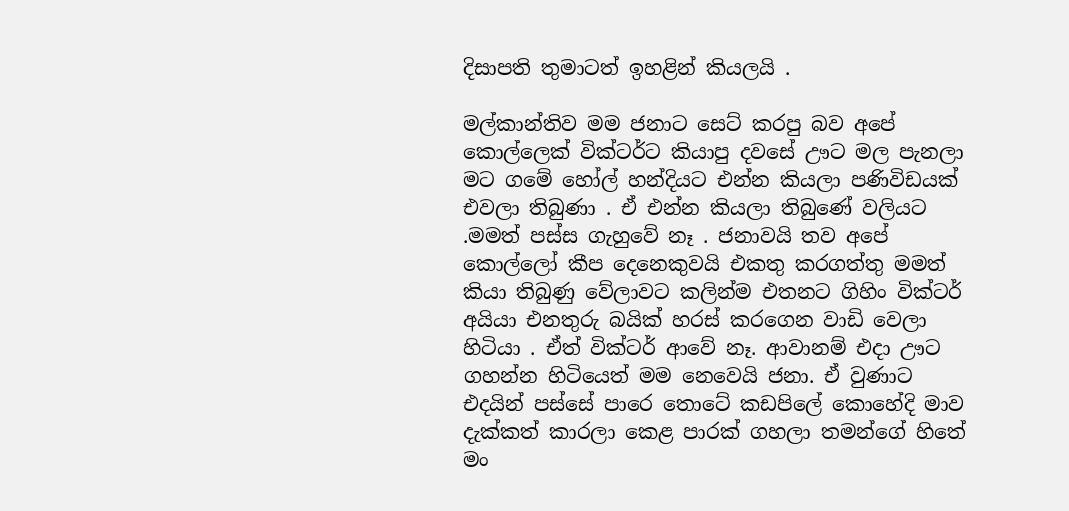දිසාපති තුමාටත් ඉහළින් කියලයි .

මල්කාන්තිව මම ජනාට සෙට් කරපු බව අපේ කොල්ලෙක් වික්ටර්ට කියාපු දවසේ ඌට මල පැනලා මට ගමේ හෝල් හන්දියට එන්න කියලා පණිවිඩයක් එවලා තිබුණා . ඒ එන්න කියලා තිබුණේ වලියට .මමත් පස්ස ගැහුවේ නෑ . ජනාවයි තව අපේ කොල්ලෝ කීප දෙනෙකුවයි එකතු කරගත්තු මමත් කියා තිබුණු වේලාවට කලින්ම එතනට ගිහිං වික්ටර් අයියා එනතුරු බයික් හරස් කරගෙන වාඩි වෙලා හිටියා . ඒත් වික්ටර් ආවේ නෑ. ආවානම් එදා ඌට ගහන්න හිටියෙත් මම නෙවෙයි ජනා. ඒ වුණාට එදයින් පස්සේ පාරෙ තොටේ කඩපිලේ කොහේදි මාව දැක්කත් කාරලා කෙළ පාරක් ගහලා තමන්ගේ හිතේ මං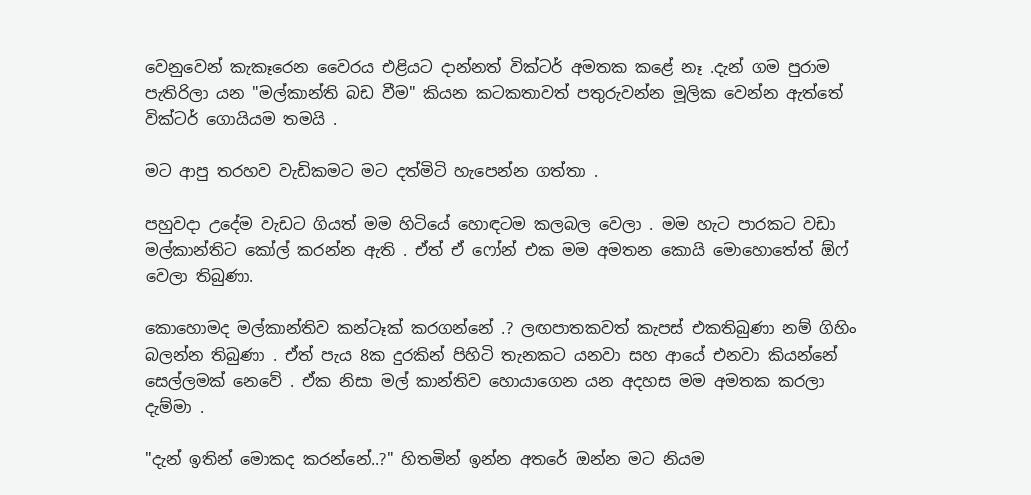වෙනුවෙන් කැකෑරෙන වෛරය එළියට දාන්නත් වික්ටර් අමතක කළේ නෑ .දැන් ගම පුරාම පැතිරිලා යන "මල්කාන්ති බඩ වීම" කියන කටකතාවත් පතුරුවන්න මූලික වෙන්න ඇත්තේ වික්ටර් ගොයියම තමයි .

මට ආපු තරහව වැඩිකමට මට දත්මිටි හැපෙන්න ගත්තා .

පහුවදා උදේම වැඩට ගියත් මම හිටියේ හොඳටම කලබල වෙලා . මම හැට පාරකට වඩා මල්කාන්තිට කෝල් කරන්න ඇති . ඒත් ඒ ෆෝන් එක මම අමතන කොයි මොහොතේත් ඕෆ් වෙලා තිබුණා.

කොහොමද මල්කාන්තිව කන්ටෑක් කරගන්නේ .? ලඟපාතකවත් කැපස් එකතිබුණා නම් ගිහිං බලන්න තිබුණා . ඒත් පැය 8ක දුරකින් පිහිටි තැනකට යනවා සහ ආයේ එනවා කියන්නේ සෙල්ලමක් නෙවේ . ඒක නිසා මල් කාන්තිව හොයාගෙන යන අදහස මම අමතක කරලා දැම්මා .

"දැන් ඉතින් මොකද කරන්නේ..?" හිතමින් ඉන්න අතරේ ඔන්න මට නියම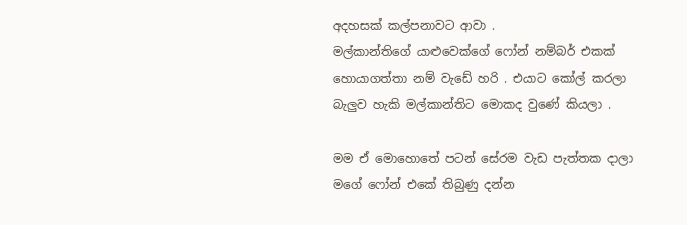අදහසක් කල්පනාවට ආවා .
මල්කාන්තිගේ යාළුවෙක්ගේ ෆෝන් නම්බර් එකක් හොයාගත්තා නම් වැඩේ හරි . එයාට කෝල් කරලා බැලුව හැකි මල්කාන්තිට මොකද වුණේ කියලා .

මම ඒ මොහොතේ පටන් සේරම වැඩ පැත්තක දාලා මගේ ෆෝන් එකේ තිබුණු දන්න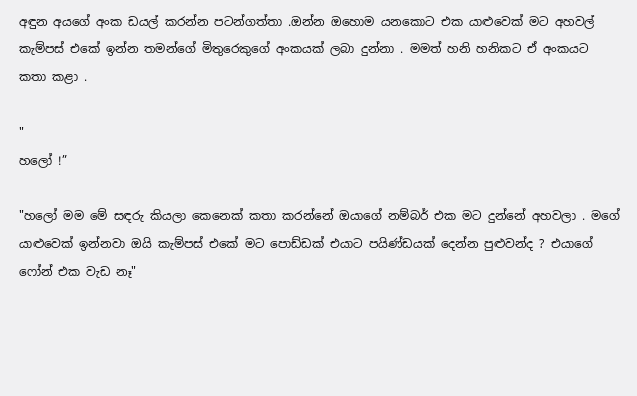අඳුන අයගේ අංක ඩයල් කරන්න පටන්ගත්තා .ඔන්න ඔහොම යනකොට එක යාළුවෙක් මට අහවල් කැම්පස් එකේ ඉන්න තමන්ගේ මිතුරෙකුගේ අංකයක් ලබා දුන්නා . මමත් හනි හනිකට ඒ අංකයට කතා කළා .

"
හලෝ !”

"හලෝ මම මේ සඳරු කියලා කෙනෙක් කතා කරන්නේ ඔයාගේ නම්බර් එක මට දුන්නේ අහවලා . මගේ යාළුවෙක් ඉන්නවා ඔයි කැම්පස් එකේ මට පොඩ්ඩක් එයාට පයිණ්ඩයක් දෙන්න පුළුවන්ද ? එයාගේ ෆෝන් එක වැඩ නෑ"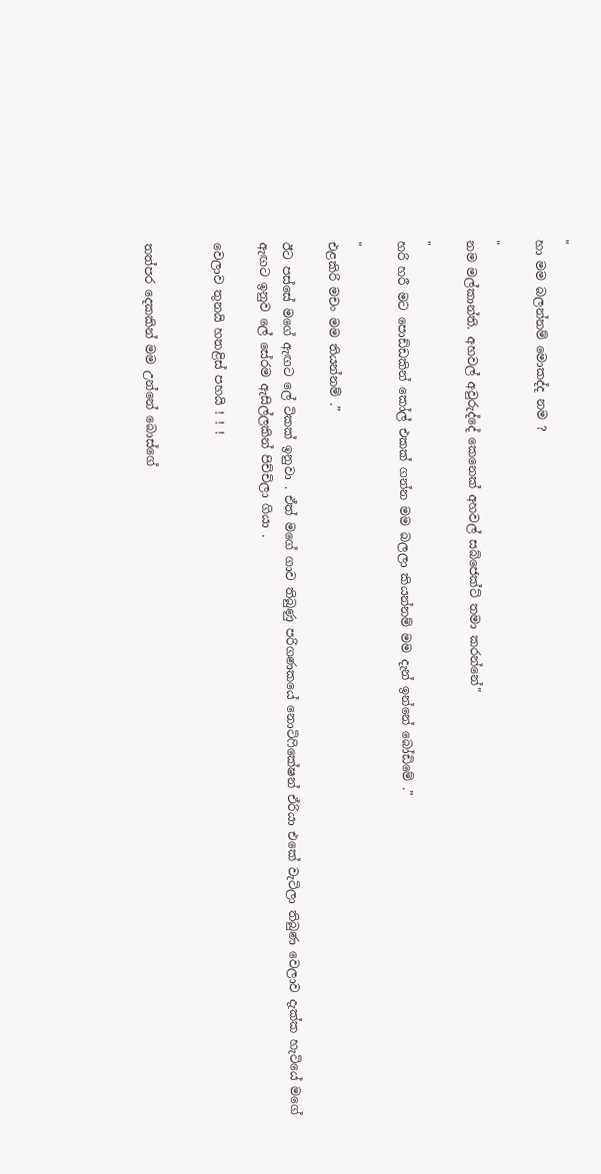"
හා මම බලන්නම් මොකද්ද නම ?

"
නම මල්කාන්ති. අහවල් අවුරුද්දේ කෙනෙක් අහවල් සබ්ජෙක්ට් තමා කරන්නේ"

"
හරි හරී මට පොඩ්ඩකින් කෝල් එකක් ගන්න මම බලලා කියන්නම් මම දැන් ඉන්නේ බෝඩිමේ .”

"
එළකිරි මචං මම තියන්නම් .”

ඊට පස්සේ මගේ ඇඟට ලේ ටිකක් ඉනුවා . ඒත් මගේ ගාව තිබුණු පරිගණකයේ නොටිෆිකේෂන් ඒරියා එකේ වැටිලා තිබුණ වෙලාව දැක්ක හැටියේ මගේ ඇඟට ඉනුව ලේ සේරම ඇසිල්ලකින් පිච්චිලා ගියා .

වෙලාව තුනයි හතළිස් පහයි ! ! !


තත්පර දෙකකින් මම උන්නේ බොස්ගේ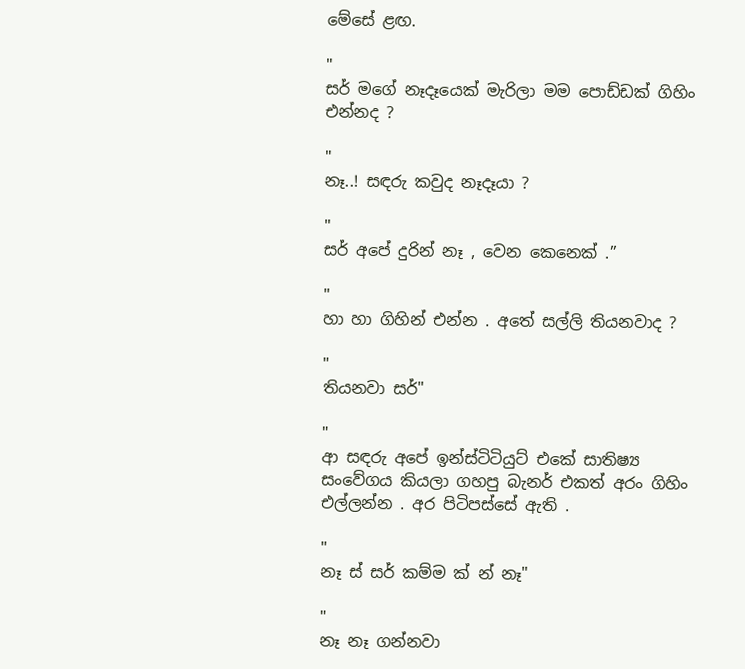මේසේ ළඟ.

"
සර් මගේ නෑදෑයෙක් මැරිලා මම පොඩ්ඩක් ගිහිං එන්නද ?

"
නෑ..! සඳරු කවුද නෑදෑයා ?

"
සර් අපේ දුරින් නෑ , වෙන කෙනෙක් .”

"
හා හා ගිහින් එන්න . අතේ සල්ලි තියනවාද ?

"
තියනවා සර්"

"
ආ සඳරු අපේ ඉන්ස්ටිටියුට් එකේ සාතිෂ්‍ය සංවේගය කියලා ගහපු බැනර් එකත් අරං ගිහිං එල්ලන්න . අර පිටිපස්සේ ඇති .

"
නෑ ස් සර් කම්ම ක් න් නෑ"

"
නෑ නෑ ගන්නවා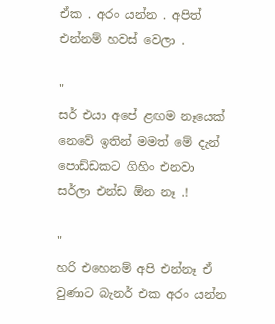ඒක . අරං යන්න . අපිත් එන්නම් හවස් වෙලා .

"
සර් එයා අපේ ළඟම නෑයෙක් නෙවේ ඉතින් මමත් මේ දැන් පොඩ්ඩකට ගිහිං එනවා සර්ලා එන්ඩ ඕන නෑ .!

"
හරි එහෙනම් අපි එන්නෑ ඒ වුණාට බැනර් එක අරං යන්න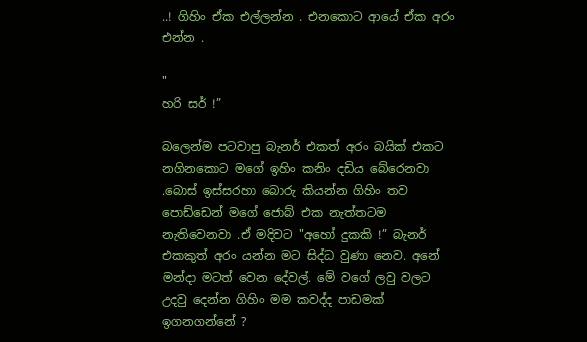..! ගිහිං ඒක එල්ලන්න . එනකොට ආයේ ඒක අරං එන්න .

"
හරි සර් !”

බලෙන්ම පටවාපු බැනර් එකත් අරං බයික් එකට නගිනකොට මගේ ඉහිං කනිං දඩිය බේරෙනවා
.බොස් ඉස්සරහා බොරු කියන්න ගිහිං තව පොඩ්ඩෙන් මගේ ජොබ් එක නැත්තටම නැතිවෙනවා .ඒ මදිවට "අහෝ දුකකි !” බැනර් එකකුත් අරං යන්න මට සිද්ධ වුණා නෙව. අනේ මන්දා මටත් වෙන දේවල්. මේ වගේ ලවු වලට උදවු දෙන්න ගිහිං මම කවද්ද පාඩමක් ඉගනගන්නේ ?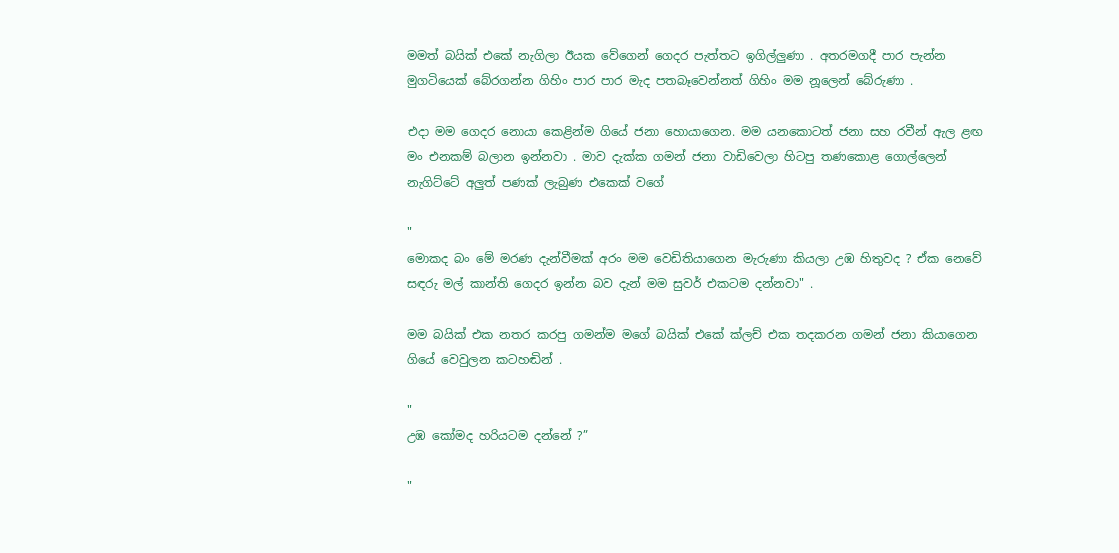මමත් බයික් එකේ නැගිලා ඊයක වේගෙන් ගෙදර පැත්තට ඉගිල්ලුණා . අතරමගදී පාර පැන්න මුගටියෙක් බේරගන්න ගිහිං පාර පාර මැද පතබෑවෙන්නත් ගිහිං මම නූලෙන් බේරුණා .

එදා මම ගෙදර නොයා කෙළින්ම ගියේ ජනා හොයාගෙන. මම යනකොටත් ජනා සහ රවීන් ඇල ළඟ මං එනකම් බලාන ඉන්නවා . මාව දැක්ක ගමන් ජනා වාඩිවෙලා හිටපු තණකොළ ගොල්ලෙන් නැගිට්ටේ අලුත් පණක් ලැබුණ එකෙක් වගේ

"
මොකද බං මේ මරණ දැන්වීමක් අරං මම වෙඩිතියාගෙන මැරුණා කියලා උඹ හිතුවද ? ඒක නෙවේ සඳරු මල් කාන්ති ගෙදර ඉන්න බව දැන් මම සුවර් එකටම දන්නවා" .

මම බයික් එක නතර කරපු ගමන්ම මගේ බයික් එකේ ක්ලච් එක තදකරන ගමන් ජනා කියාගෙන ගියේ වෙවුලන කටහඬින් .

"
උඹ කෝමද හරියටම දන්නේ ?”

"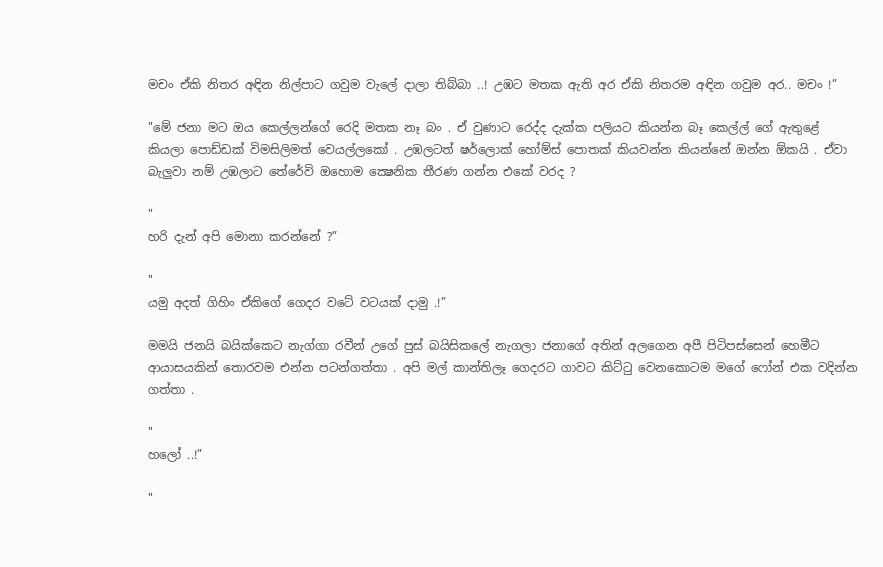මචං ඒකි නිතර අඳින නිල්පාට ගවුම වැලේ දාලා තිබ්බා ..! උඹට මතක ඇති අර ඒකි නිතරම අඳින ගවුම අර.. මචං !”

"මේ ජනා මට ඔය කෙල්ලන්ගේ රෙදි මතක නෑ බං . ඒ වුණාට රෙද්ද දැක්ක පලියට කියන්න බෑ කෙල්ල් ගේ ඇතුළේ කියලා පොඩ්ඩක් විමසිලිමත් වෙයල්ලකෝ . උඹලටත් ෂර්ලොක් හෝම්ස් පොතක් කියවන්න කියන්නේ ඔන්න ඕකයි . ඒවා බැලුවා නම් උඹලාට තේරේවි ඔහොම ක්‍ෂෙනික තීරණ ගන්න එකේ වරද ?

"
හරි දැන් අපි මොනා කරන්නේ ?”

"
යමු අදත් ගිහිං ඒකිගේ ගෙදර වටේ වටයක් දාමු .!”

මමයි ජනයි බයික්කෙට නැග්ගා රවීන් උගේ පුස් බයිසිකලේ නැගලා ජනාගේ අතින් අලගෙන අපී පිටිපස්සෙන් හෙමීට ආයාසයකින් තොරවම එන්න පටන්ගත්තා . අපි මල් කාන්තිලෑ ගෙදරට ගාවට කිට්ටු වෙනකොටම මගේ ෆෝන් එක වදින්න ගත්තා .

"
හලෝ ..!”

"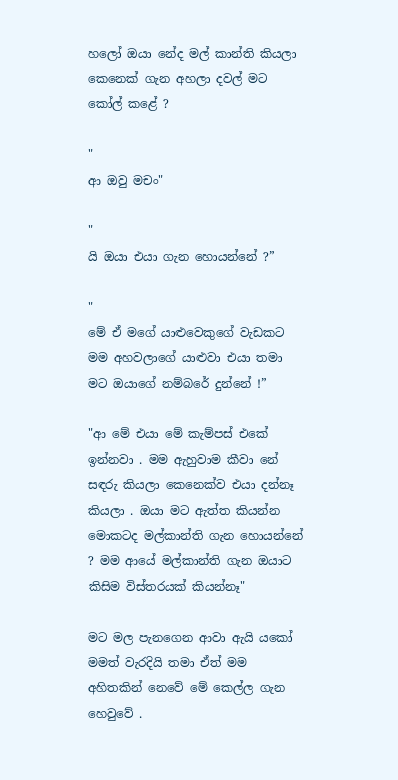හලෝ ඔයා නේද මල් කාන්ති කියලා කෙනෙක් ගැන අහලා දවල් මට කෝල් කළේ ?

"
ආ ඔවු මචං"

"
යි ඔයා එයා ගැන හොයන්නේ ?”

"
මේ ඒ මගේ යාළුවෙකුගේ වැඩකට මම අහවලාගේ යාළුවා එයා තමා මට ඔයාගේ නම්බරේ දුන්නේ !”

"ආ මේ එයා මේ කැම්පස් එකේ ඉන්නවා . මම ඇහුවාම කීවා නේ සඳරු කියලා කෙනෙක්ව එයා දන්නෑ කියලා . ඔයා මට ඇත්ත කියන්න මොකටද මල්කාන්ති ගැන හොයන්නේ ? මම ආයේ මල්කාන්ති ගැන ඔයාට කිසිම විස්තරයක් කියන්නෑ"

මට මල පැනගෙන ආවා ඇයි යකෝ මමත් වැරදියි තමා ඒත් මම අහිතකින් නෙවේ මේ කෙල්ල ගැන හෙවුවේ .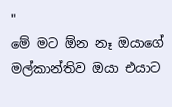"
මේ මට ඕන නෑ ඔයාගේ මල්කාන්තිව ඔයා එයාට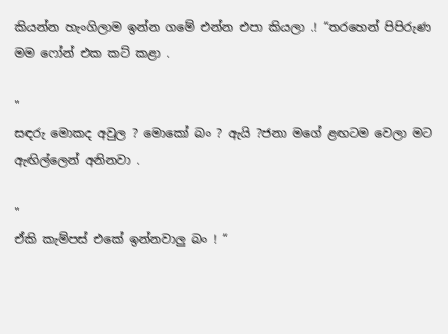කියන්න හැංගිලාම ඉන්න ගමේ එන්න එපා කියලා .! “තරහෙන් පිපිරුණ මම ෆෝන් එක කට් කළා .

"
සඳරු මොකද අවුල ? මොකෝ බං ? ඇයි ?ජනා මගේ ළඟටම වෙලා මට ඇඟිල්ලෙන් අනිනවා .

"
ඒකි කැම්පස් එකේ ඉන්නවාලු බං ! “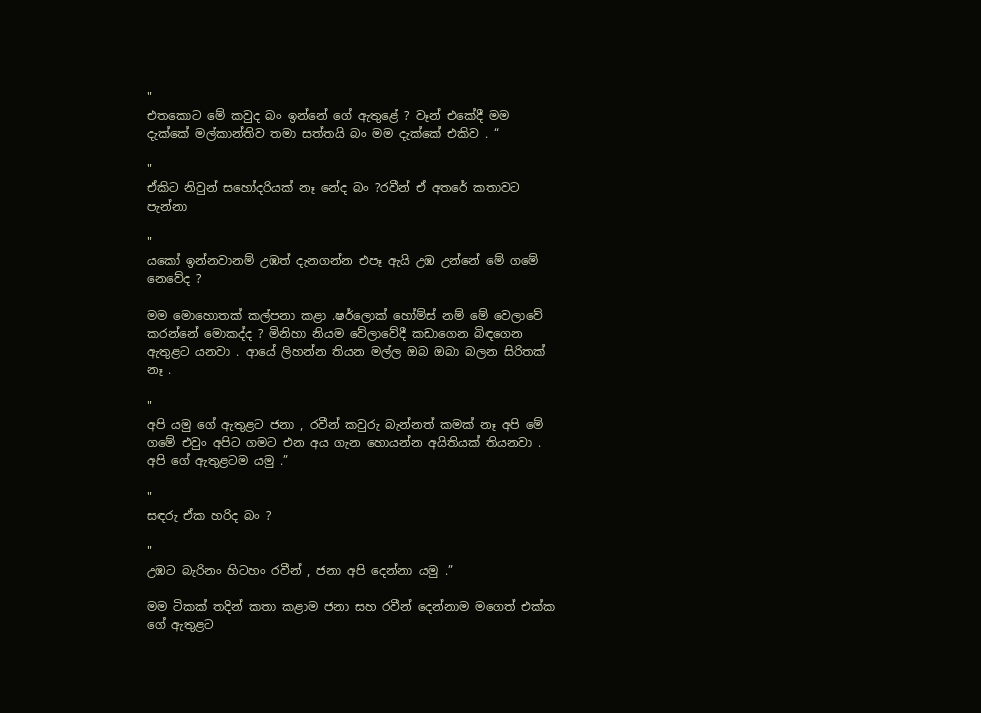"
එතකොට මේ කවුද බං ඉන්නේ ගේ ඇතුළේ ? වෑන් එකේදී මම දැක්කේ මල්කාන්තිව තමා සත්තයි බං මම දැක්කේ එකිව . “

"
ඒකිට නිවුන් සහෝදරියක් නෑ නේද බං ?රවීන් ඒ අතරේ කතාවට පැන්නා

"
යකෝ ඉන්නවානම් උඹත් දැනගන්න එපෑ ඇයි උඹ උන්නේ මේ ගමේ නෙවේද ?

මම මොහොතක් කල්පනා කළා .ෂර්ලොක් හෝම්ස් නම් මේ වෙලාවේ කරන්නේ මොකද්ද ? මිනිහා නියම වේලාවේදී කඩාගෙන බිඳගෙන ඇතුළට යනවා . ආයේ ලිහන්න තියන මල්ල ඔබ ඔබා බලන සිරිතක් නෑ .

"
අපි යමු ගේ ඇතුළට ජනා , රවීන් කවුරු බැන්නත් කමක් නෑ අපි මේ ගමේ එවුං අපිට ගමට එන අය ගැන හොයන්න අයිතියක් තියනවා . අපි ගේ ඇතුළටම යමු .”

"
සඳරු ඒක හරිද බං ?

"
උඹට බැරිනං හිටහං රවීන් , ජනා අපි දෙන්නා යමු .”

මම ටිකක් තදින් කතා කළාම ජනා සහ රවීන් දෙන්නාම මගෙත් එක්ක ගේ ඇතුළට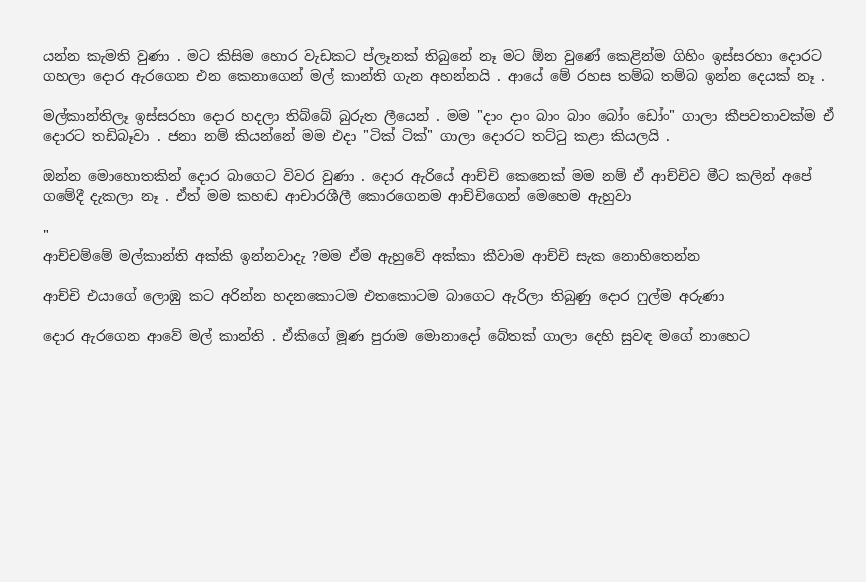යන්න කැමති වුණා . මට කිසිම හොර වැඩකට ප්ලෑනක් තිබුනේ නෑ මට ඕන වුණේ කෙළින්ම ගිහිං ඉස්සරහා දොරට ගහලා දොර ඇරගෙන එන කෙනාගෙන් මල් කාන්ති ගැන අහන්නයි . ආයේ මේ රහස තම්බ තම්බ ඉන්න දෙයක් නෑ .

මල්කාන්තිලෑ ඉස්සරහා දොර හදලා තිබ්බේ බුරුත ලීයෙන් . මම "දාං දාං බාං බාං බෝං ඩෝං" ගාලා කීපවතාවක්ම ඒ දොරට තඩිබෑවා . ජනා නම් කියන්නේ මම එදා "ටික් ටික්" ගාලා දොරට තට්ටු කළා කියලයි .

ඔන්න මොහොතකින් දොර බාගෙට විවර වුණා . දොර ඇරියේ ආච්චි කෙනෙක් මම නම් ඒ ආච්චිව මීට කලින් අපේ ගමේදී දැකලා නෑ . ඒත් මම කහඬ ආචාරශීලී කොරගෙනම ආච්චිගෙන් මෙහෙම ඇහුවා

"
ආච්චම්මේ මල්කාන්ති අක්කි ඉන්නවාදැ ?මම ඒම ඇහුවේ අක්කා කීවාම ආච්චි සැක නොහිතෙන්න

ආච්චි එයාගේ ලොඹු කට අරින්න හදනකොටම එතකොටම බාගෙට ඇරිලා තිබුණු දොර ෆුල්ම අරුණා

දොර ඇරගෙන ආවේ මල් කාන්ති . ඒකිගේ මූණ පුරාම මොනාදෝ බේතක් ගාලා දෙහි සුවඳ මගේ නාහෙට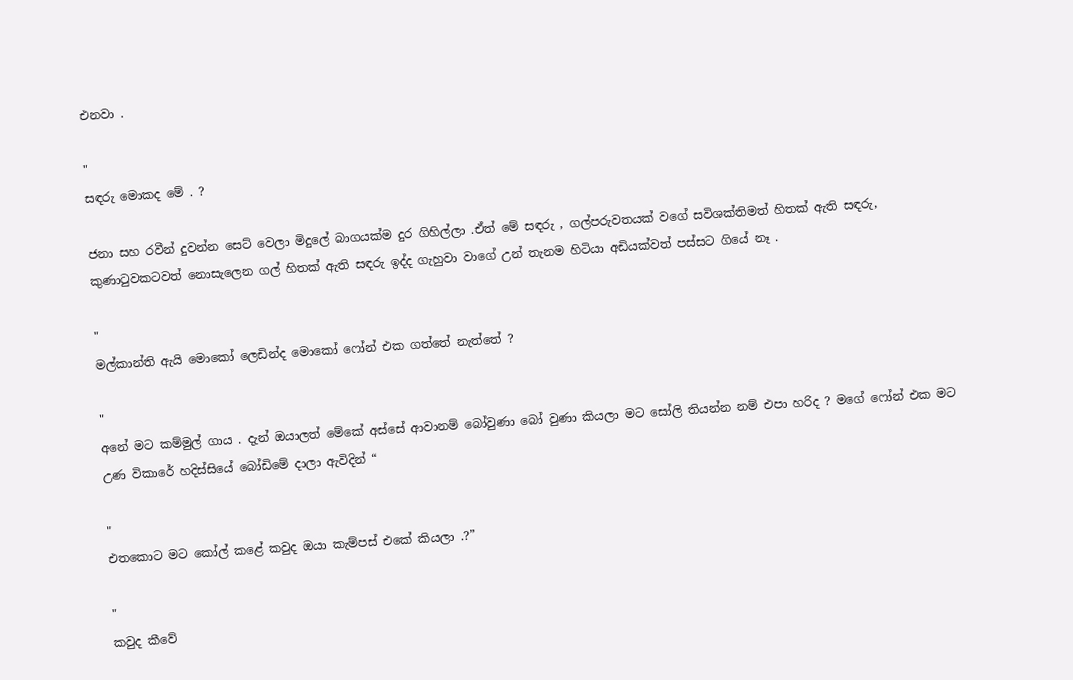එනවා .

"
සඳරු මොකද මේ . ?

ජනා සහ රවීන් දුවන්න සෙට් වෙලා මිදුලේ බාගයක්ම දුර ගිහිල්ලා .ඒත් මේ සඳරු , ගල්පරුවතයක් වගේ සවිශක්තිමත් හිතක් ඇති සඳරු, කුණාටුවකටවත් නොසැලෙන ගල් හිතක් ඇති සඳරු ඉද්ද ගැහුවා වාගේ උන් තැනම හිටියා අඩියක්වත් පස්සට ගියේ නෑ .

"
මල්කාන්ති ඇයි මොකෝ ලෙඩින්ද මොකෝ ෆෝන් එක ගත්තේ නැත්තේ ?

"
අනේ මට කම්මුල් ගාය . දැන් ඔයාලත් මේකේ අස්සේ ආවානම් බෝවුණා බෝ වුණා කියලා මට සෝලි තියන්න නම් එපා හරිද ? මගේ ෆෝන් එක මට උණ විකාරේ හදිස්සියේ බෝඩිමේ දාලා ඇවිදින් “

"
එතකොට මට කෝල් කළේ කවුද ඔයා කැම්පස් එකේ කියලා .?”

"
කවුද කීවේ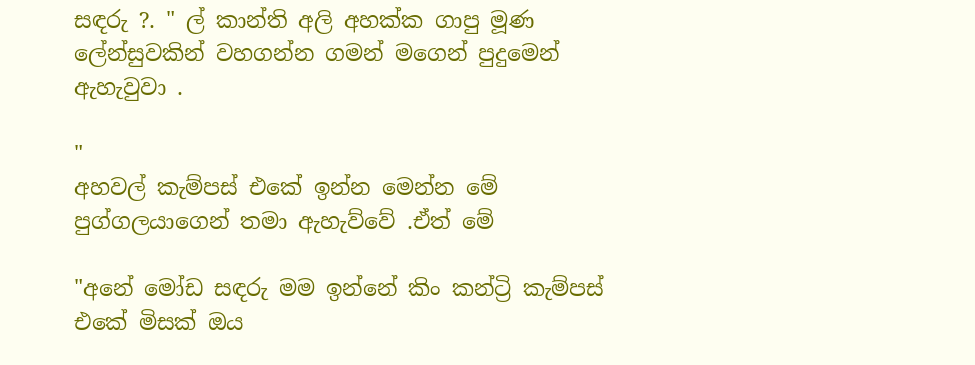සඳරු ?. " ල් කාන්ති අලි අහක්ක ගාපු මූණ ලේන්සුවකින් වහගන්න ගමන් මගෙන් පුදුමෙන් ඇහැවුවා .

"
අහවල් කැම්පස් එකේ ඉන්න මෙන්න මේ පුග්ගලයාගෙන් තමා ඇහැව්වේ .ඒත් මේ

"අනේ මෝඩ සඳරු මම ඉන්නේ කිං කන්ට්‍රි කැම්පස් එකේ මිසක් ඔය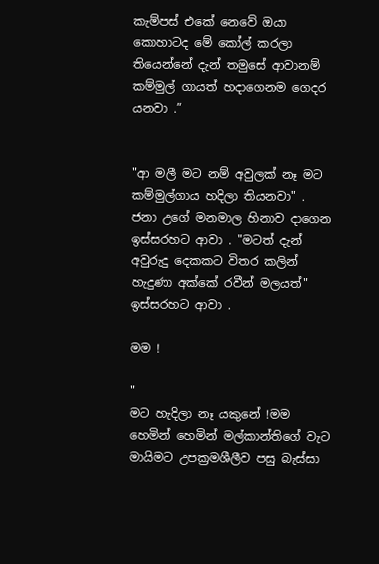කැම්පස් එකේ නෙවේ ඔයා කොහාටද මේ කෝල් කරලා තියෙන්නේ දැන් තමුසේ ආවානම් කම්මුල් ගායත් හදාගෙනම ගෙදර යනවා .”


"ආ මලී මට නම් අවුලක් නෑ මට කම්මුල්ගාය හදිලා තියනවා" . ජනා උගේ මනමාල හිනාව දාගෙන ඉස්සරහට ආවා . "මටත් දැන් අවුරුදු දෙකකට විතර කලින් හැදුණා අක්කේ රවීන් මලයත්" ඉස්සරහට ආවා .

මම !

"
මට හැදිලා නෑ යකුනේ !මම හෙමින් හෙමින් මල්කාන්තිගේ වැට මායිමට උපක්‍රමශීලීව පසු බැස්සා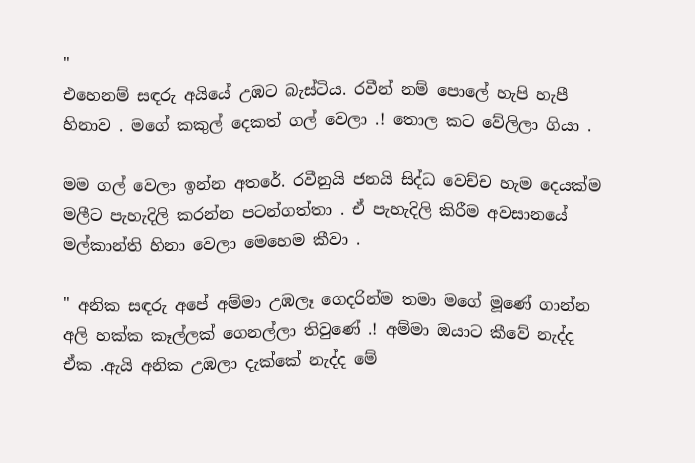"
එහෙනම් සඳරු අයියේ උඹට බැස්ටිය. රවීන් නම් පොලේ හැපි හැපී හිනාව . මගේ කකුල් දෙකත් ගල් වෙලා .! තොල කට වේලිලා ගියා .

මම ගල් වෙලා ඉන්න අතරේ. රවීනුයි ජනයි සිද්ධ වෙච්ච හැම දෙයක්ම මලීට පැහැදිලි කරන්න පටන්ගත්තා . ඒ පැහැදිලි කිරීම අවසානයේ මල්කාන්ති හිනා වෙලා මෙහෙම කීවා .

" අනික සඳරු අපේ අම්මා උඹලෑ ගෙදරින්ම තමා මගේ මූණේ ගාන්න අලි හක්ක කෑල්ලක් ගෙනල්ලා තිවුණේ .! අම්මා ඔයාට කීවේ නැද්ද ඒක .ඇයි අනික උඹලා දැක්කේ නැද්ද මේ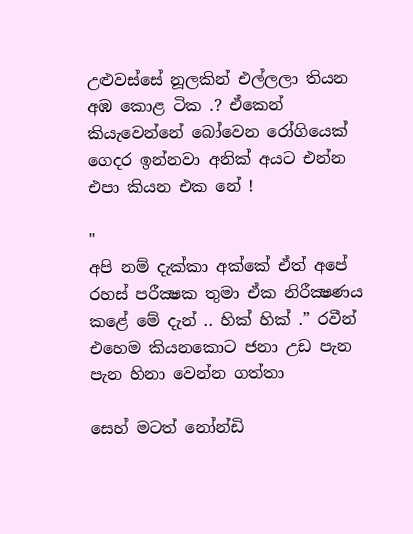උළුවස්සේ නූලකින් එල්ලලා තියන අඹ කොළ ටික .? ඒකෙන් කියැවෙන්නේ බෝවෙන රෝගියෙක් ගෙදර ඉන්නවා අනික් අයට එන්න එපා කියන එක නේ !

"
අපි නම් දැක්කා අක්කේ ඒත් අපේ රහස් පරීක්‍ෂක තුමා ඒක නිරීක්‍ෂණය කළේ මේ දැන් .. හික් හික් .” රවීන් එහෙම කියනකොට ජනා උඩ පැන පැන හිනා වෙන්න ගත්තා

සෙහ් මටත් නෝන්ඩි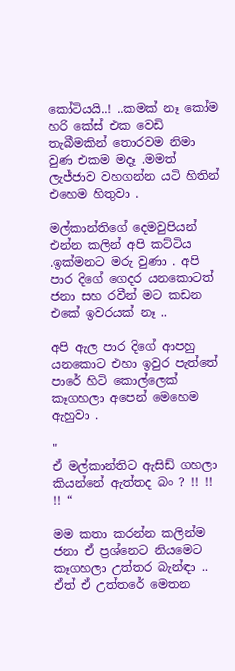කෝටියයි..! ..කමක් නෑ කෝම හරි කේස් එක වෙඩි තැබීමකින් තොරවම නිමා වුණ එකම මදෑ .මමත් ලැජ්ජාව වහගන්න යටි හිතින් එහෙම හිතුවා .

මල්කාන්තිගේ දෙමවුපියන් එන්න කලින් අපි කට්ටිය .ඉක්මනට මරු වුණා . අපි පාර දිගේ ගෙදර යනකොටත් ජනා සහ රවීන් මට කඩන එකේ ඉවරයක් නෑ ..

අපි ඇල පාර දිගේ ආපහු යනකොට එහා ඉවුර පැත්තේ පාරේ හිටි කොල්ලෙක් කෑගහලා අපෙන් මෙහෙම ඇහුවා .

"
ඒ මල්කාන්තිට ඇසිඩ් ගහලා කියන්නේ ඇත්තද බං ? !! !! !! “

මම කතා කරන්න කලින්ම ජනා ඒ ප්‍රශ්නෙට නියමෙට කෑගහලා උත්තර බැන්ඳා .. ඒත් ඒ උත්තරේ මෙතන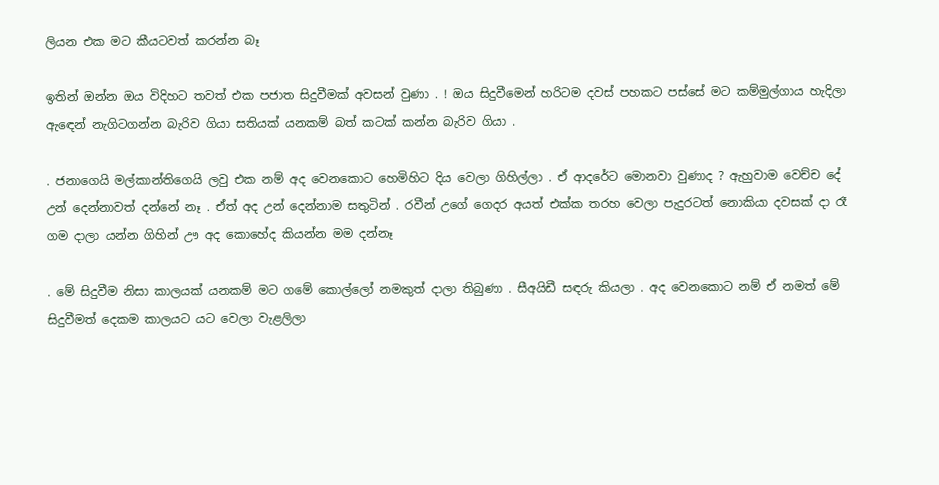ලියන එක මට කීයටවත් කරන්න බෑ

ඉතින් ඔන්න ඔය විදිහට තවත් එක පජාත සිදුවීමක් අවසන් වුණා . ! ඔය සිදුවීමෙන් හරිටම දවස් පහකට පස්සේ මට කම්මුල්ගාය හැදිලා ඇඳෙන් නැගිටගන්න බැරිව ගියා සතියක් යනකම් බත් කටක් කන්න බැරිව ගියා .

. ජනාගෙයි මල්කාන්තිගෙයි ලවු එක නම් අද වෙනකොට හෙමිහිට දිය වෙලා ගිහිල්ලා . ඒ ආදරේට මොනවා වුණාද ? ඇහුවාම වෙච්ච දේ උන් දෙන්නාවත් දන්නේ නෑ . ඒත් අද උන් දෙන්නාම සතුටින් . රවීන් උගේ ගෙදර අයත් එක්ක තරහ වෙලා පැදුරටත් නොකියා දවසක් දා රෑ ගම දාලා යන්න ගිහින් ඌ අද කොහේද කියන්න මම දන්නෑ

. මේ සිදුවීම නිසා කාලයක් යනකම් මට ගමේ කොල්ලෝ නමකුත් දාලා තිබුණා . සීඅයිඩී සඳරු කියලා . අද වෙනකොට නම් ඒ නමත් මේ සිදුවීමත් දෙකම කාලයට යට වෙලා වැළලිලා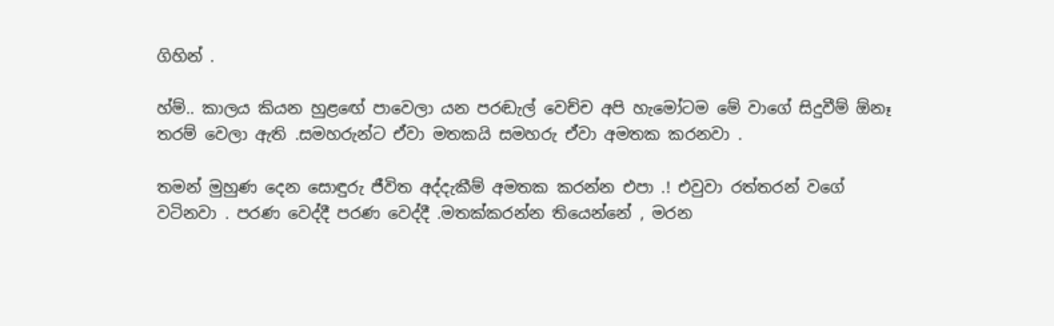ගිහින් .

හ්ම්.. කාලය කියන හුළඟේ පාවෙලා යන පරඬැල් වෙච්ච අපි හැමෝටම මේ වාගේ සිදුවීම් ඕනෑ තරම් වෙලා ඇති .සමහරුන්ට ඒවා මතකයි සමහරු ඒවා අමතක කරනවා .

තමන් මුහුණ දෙන සොඳුරු ජීවිත අද්දැකීම් අමතක කරන්න එපා .! එවුවා රත්තරන් වගේ වටිනවා . පරණ වෙද්දී පරණ වෙද්දී .මතක්කරන්න තියෙන්නේ , මරන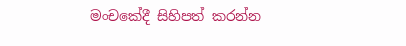මංචකේදී සිහිපත් කරන්න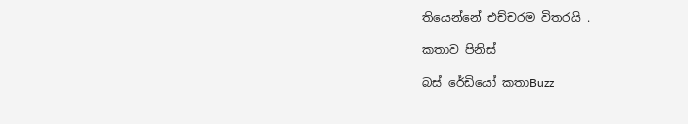තියෙන්නේ එච්චරම විතරයි .

කතාව පිනිස්

බස් රේඩියෝ කතාBuzz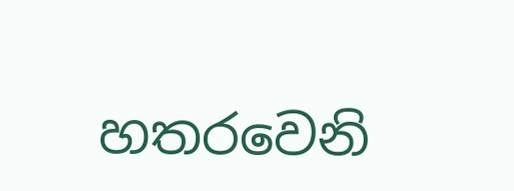හතරවෙනි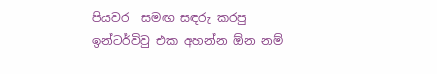පියවර  සමඟ සඳරු කරපු ඉන්ටර්විවු එක අහන්න ඕන නම්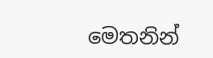මෙතනින්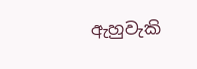ඇහුවැකි